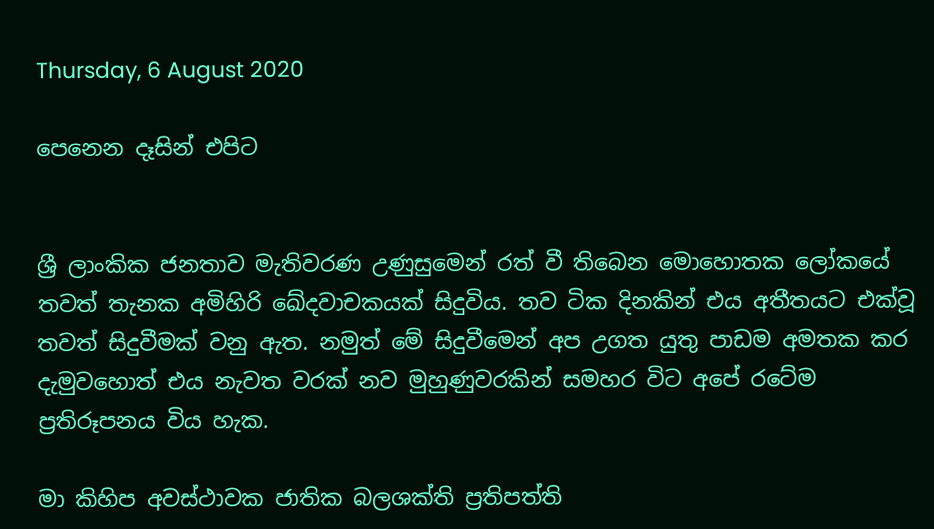Thursday, 6 August 2020

පෙනෙන දෑසින් එපිට


ශ්‍රී ලාංකික ජනතාව මැතිවරණ උණුසුමෙන් රත් වී තිබෙන මොහොතක ලෝකයේ තවත් තැනක අමිහිරි ඛේදවාචකයක් සිදුවිය. තව ටික දිනකින් එය අතීතයට එක්වූ තවත් සිදුවීමක් වනු ඇත. නමුත් මේ සිදුවීමෙන් අප උගත යුතු පාඩම අමතක කර දැමුවහොත් එය නැවත වරක් නව මුහුණුවරකින් සමහර විට අපේ රටේම ප්‍රතිරූපනය විය හැක.

මා කිහිප අවස්ථාවක ජාතික බලශක්ති ප්‍රතිපත්ති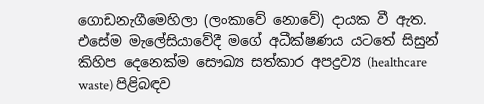ගොඩනැගීමෙහිලා (ලංකාවේ නොවේ) දායක වී ඇත. එසේම මැලේසියාවේදී මගේ අධීක්ෂණය යටතේ සිසුන් කිහිප දෙනෙක්ම සෞඛ්‍ය සත්කාර අපද්‍රව්‍ය (healthcare waste) පිළිබඳව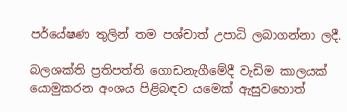පර්යේෂණ තුලින් තම පශ්චාත් උපාධි ලබාගන්නා ලදී.

බලශක්ති ප්‍රතිපත්ති ගොඩනැගීමේදී වැඩිම කාලයක් යොමුකරන අංශය පිළිබඳව යමෙක් ඇසුවහොත්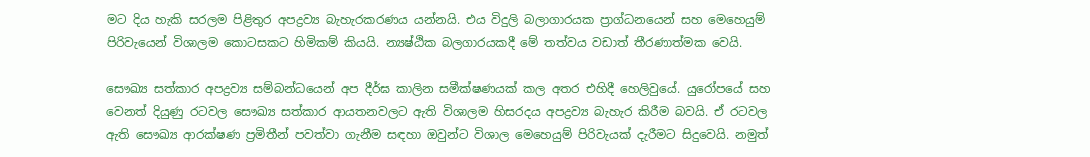මට දිය හැකි සරලම පිළිතුර අපද්‍රව්‍ය බැහැරකරණය යන්නයි. එය විදුලි බලාගාරයක ප්‍රාග්ධනයෙන් සහ මෙහෙයුම් පිරිවැයෙන් විශාලම කොටසකට හිමිකම් කියයි. න්‍යෂ්ඨික බලගාරයකදී මේ තත්වය වඩාත් තීරණාත්මක වෙයි.

සෞඛ්‍ය සත්කාර අපද්‍රව්‍ය සම්බන්ධයෙන් අප දීර්ඝ කාලින සමීක්ෂණයක් කල අතර එහිදී හෙලිවුයේ. යුරෝපයේ සහ වෙනත් දියුණු රටවල සෞඛ්‍ය සත්කාර ආයතනවලට ඇති විශාලම හිසරදය අපද්‍රව්‍ය බැහැර කිරීම බවයි. ඒ රටවල ඇති සෞඛ්‍ය ආරක්ෂණ ප්‍රමිතීන් පවත්වා ගැනීම සඳහා ඔවුන්ට විශාල මෙහෙයුම් පිරිවැයක් දැරීමට සිදුවෙයි. නමුත්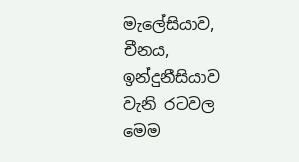මැලේසියාව, චීනය, ඉන්දුනීසියාව වැනි රටවල මෙම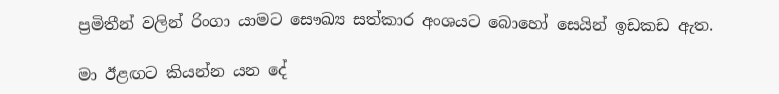ප්‍රමිතීන් වලින් රිංගා යාමට සෞඛ්‍ය සත්කාර අංශයට බොහෝ සෙයින් ඉඩකඩ ඇත.

මා ඊළඟට කියන්න යන දේ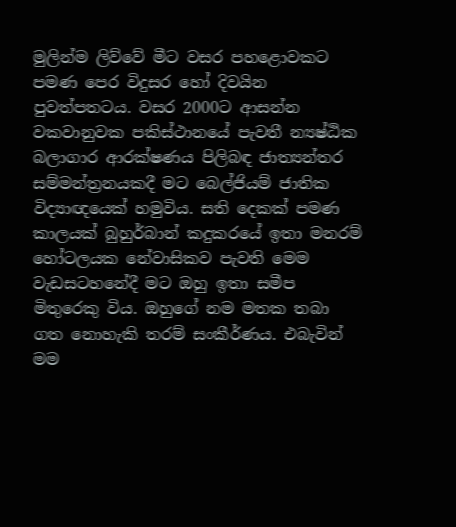මුලින්ම ලිව්වේ මීට වසර පහළොවකට පමණ පෙර විදුසර හෝ දිවයින පුවත්පතටය. වසර 2000ට ආසන්න වකවානුවක පකිස්ථානයේ පැවතී න්‍යෂ්ඨික බලාගාර ආරක්ෂණය පිලිබඳ ජාත්‍යන්තර සම්මන්ත්‍රනයකදී මට බෙල්ජියම් ජාතික විද්‍යාඥයෙක් හමුවිය. සති දෙකක් පමණ කාලයක් බුහුර්බාන් කදුකරයේ ඉතා මනරම් හෝටලයක නේවාසිකව පැවති මෙම වැඩසටහනේදී මට ඔහු ඉතා සමීප මිතුරෙකු විය. ඔහුගේ නම මතක තබා ගත නොහැකි තරම් සංකීර්ණය. එබැවින් මම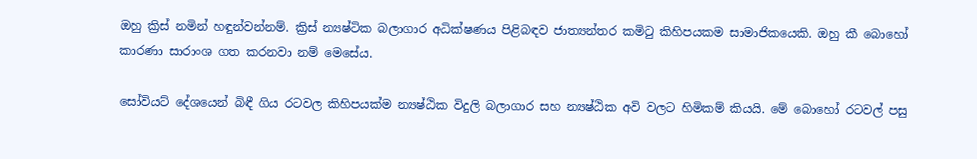ඔහු ක්‍රිස් නමින් හඳුන්වන්නම්. ක්‍රිස් න්‍යෂ්ටික බලාගාර අධික්ෂණය පිළිබඳව ජාත්‍යන්තර කමිටු කිහිපයකම සාමාජිකයෙකි. ඔහු කී බොහෝ කාරණා සාරාංශ ගත කරනවා නම් මෙසේය.

සෝවියට් දේශයෙන් බිඳී ගිය රටවල කිහිපයක්ම න්‍යෂ්ඨික විදුලි බලාගාර සහ න්‍යෂ්ඨික අවි වලට හිමිකම් කියයි. මේ බොහෝ රටවල් පසු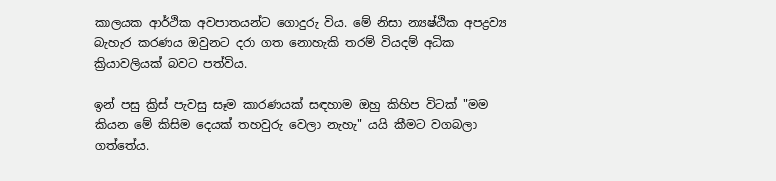කාලයක ආර්ථික අවපාතයන්ට ගොදුරු විය. මේ නිසා න්‍යෂ්ඨික අපද්‍රව්‍ය බැහැර කරණය ඔවුනට දරා ගත නොහැකි තරම් වියදම් අධික ක්‍රියාවලියක් බවට පත්විය.

ඉන් පසු ක්‍රිස් පැවසු සෑම කාරණයක් සඳහාම ඔහු කිහිප විටක් "මම කියන මේ කිසිම දෙයක් තහවුරු වෙලා නැහැ" යයි කීමට වගබලා ගත්තේය.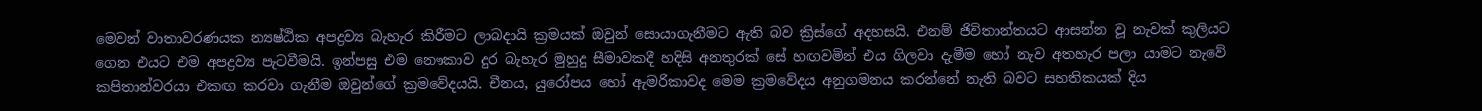මෙවන් වාතාවරණයක න්‍යෂ්ඨික අපද්‍රව්‍ය බැහැර කිරීමට ලාබදායි ක්‍රමයක් ඔවුන් සොයාගැනීමට ඇති බව ක්‍රිස්ගේ අදහසයි. එනම් ජිවිතාන්තයට ආසන්න වූ නැවක් කුලියට ගෙන එයට එම අපද්‍රව්‍ය පැටවීමයි. ඉන්පසු එම නෞකාව දුර බැහැර මුහුදු සීමාවකදී හදිසි අනතුරක් සේ හඟවමින් එය ගිලවා දැමීම හෝ නැව අතහැර පලා යාමට නැවේ කපිතාන්වරයා එකඟ කරවා ගැනීම ඔවුන්ගේ ක්‍රමවේදයයි. චීනය, යුරෝපය හෝ ඇමරිකාවද මෙම ක්‍රමවේදය අනුගමනය කරන්නේ නැති බවට සහතිකයක් දිය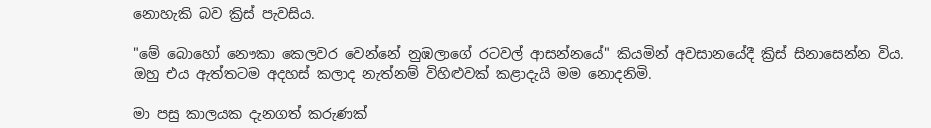නොහැකි බව ක්‍රිස් පැවසිය.

"මේ බොහෝ නෞකා කෙලවර වෙන්නේ නුඹලාගේ රටවල් ආසන්නයේ" කියමින් අවසානයේදී ක්‍රිස් සිනාසෙන්න විය. ඔහු එය ඇත්තටම අදහස් කලාද නැත්නම් විහිළුවක් කළාදැයි මම නොදනිමි.

මා පසු කාලයක දැනගත් කරුණක්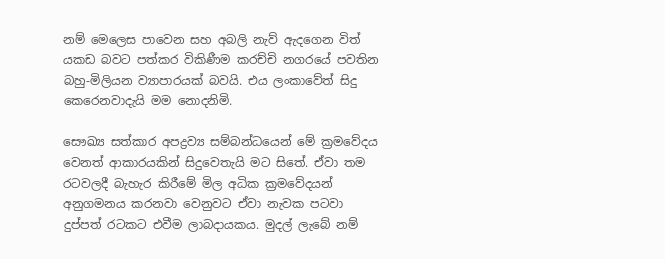නම් මෙලෙස පාවෙන සහ අබලි නැව් ඇදගෙන විත් යකඩ බවට පත්කර විකිණීම කරච්චි නගරයේ පවතින බහු-මිලියන ව්‍යාපාරයක් බවයි. එය ලංකාවේත් සිදු කෙරෙනවාදැයි මම නොදනිමි.

සෞඛ්‍ය සත්කාර අපද්‍රව්‍ය සම්බන්ධයෙන් මේ ක්‍රමවේදය වෙනත් ආකාරයකින් සිදුවෙතැයි මට සිතේ. ඒවා තම රටවලදී බැහැර කිරීමේ මිල අධික ක්‍රමවේදයන් අනුගමනය කරනවා වෙනුවට ඒවා නැවක පටවා දුප්පත් රටකට එවීම ලාබදායකය. මුදල් ලැබේ නම්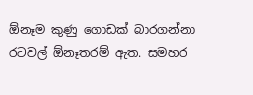ඕනෑම කුණු ගොඩක් බාරගන්නා රටවල් ඕනෑතරම් ඇත. සමහර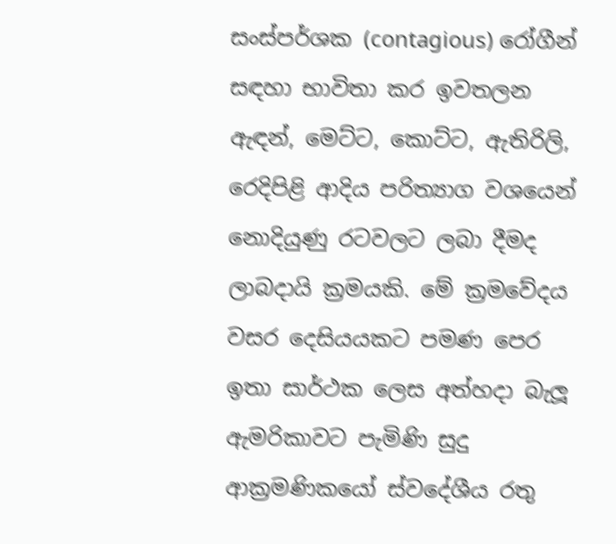සංස්පර්ශක (contagious) රෝගීන් සඳහා භාවිතා කර ඉවතලන ඇඳන්, මෙට්ට, කොට්ට, ඇතිරිලි, රෙදිපිළි ආදිය පරිත්‍යාග වශයෙන් නොදියුණු රටවලට ලබා දීමද ලාබදායි ක්‍රමයකි. මේ ක්‍රමවේදය වසර දෙසියයකට පමණ පෙර ඉතා සාර්ථක ලෙස අත්හදා බැලූ ඇමරිකාවට පැමිණි සුදු ආක්‍රමණිකයෝ ස්වදේශීය රතු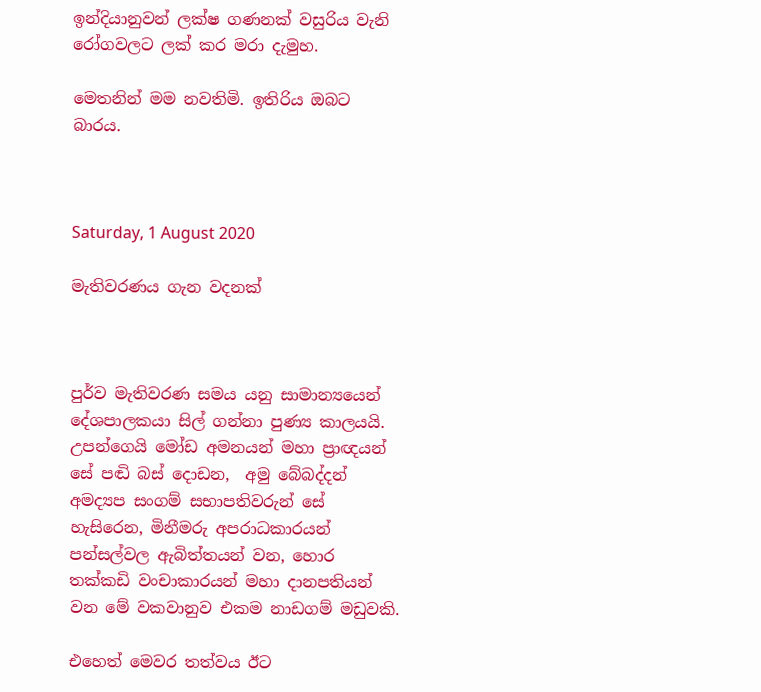ඉන්දියානුවන් ලක්ෂ ගණනක් වසුරිය වැනි රෝගවලට ලක් කර මරා දැමුහ.

මෙතනින් මම නවතිමි. ඉතිරිය ඔබට බාරය.



Saturday, 1 August 2020

මැතිවරණය ගැන වදනක්



පුර්ව මැතිවරණ සමය යනු සාමාන්‍යයෙන් දේශපාලකයා සිල් ගන්නා පුණ්‍ය කාලයයි. උපන්ගෙයි මෝඩ අමනයන් මහා ප්‍රාඥයන් සේ පඬි බස් දොඩන,  අමු බේබද්දන් අමද්‍යප සංගම් සභාපතිවරුන් සේ හැසිරෙන, මිනීමරු අපරාධකාරයන් පන්සල්වල ඇබිත්තයන් වන, හොර තක්කඩි වංචාකාරයන් මහා දානපතියන් වන මේ වකවානුව එකම නාඩගම් මඩුවකි.

එහෙත් මෙවර තත්වය ඊට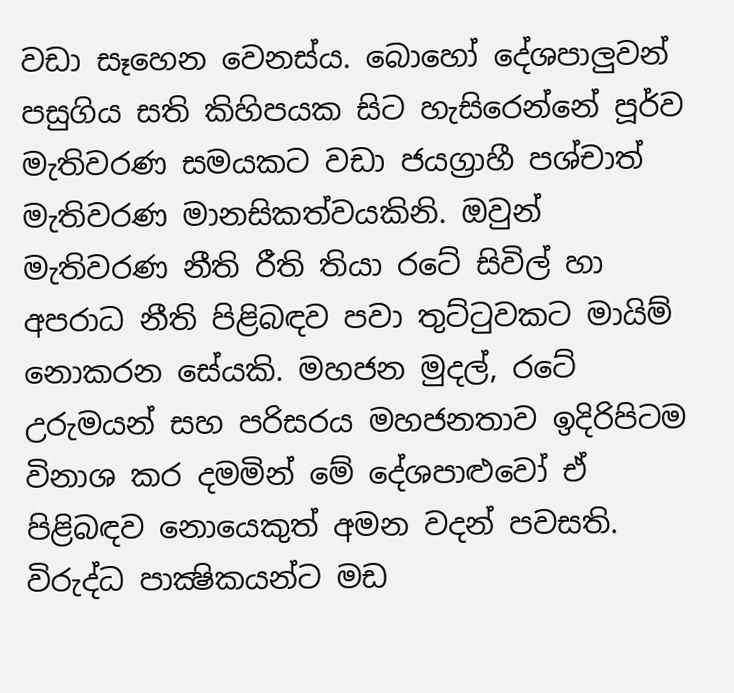වඩා සෑහෙන වෙනස්ය. බොහෝ දේශපාලුවන් පසුගිය සති කිහිපයක සිට හැසිරෙන්නේ පූර්ව මැතිවරණ සමයකට වඩා ජයග්‍රාහී පශ්චාත් මැතිවරණ මානසිකත්වයකිනි. ඔවුන් මැතිවරණ නීති රීති තියා රටේ සිවිල් හා අපරාධ නීති පිළිබඳව පවා තුට්ටුවකට මායිම් නොකරන සේයකි. මහජන මුදල්, රටේ උරුමයන් සහ පරිසරය මහජනතාව ඉදිරිපිටම විනාශ කර දමමින් මේ දේශපාළුවෝ ඒ පිළිබඳව නොයෙකුත් අමන වදන් පවසති. විරුද්ධ පාක්‍ෂිකයන්ට මඩ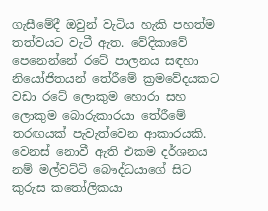ගැසීමේදී ඔවුන් වැටිය හැකි පහත්ම තත්වයට වැටී ඇත. වේදිකාවේ පෙනෙන්නේ රටේ පාලනය සඳහා නියෝජිතයන් තේරීමේ ක්‍රමවේදයකට වඩා රටේ ලොකුම හොරා සහ ලොකුම බොරුකාරයා තේරීමේ තරඟයක් පැවැත්වෙන ආකාරයකි. වෙනස් නොවී ඇති එකම දර්ශනය නම් මල්වට්ටි බෞද්ධයාගේ සිට කුරුස කතෝලිකයා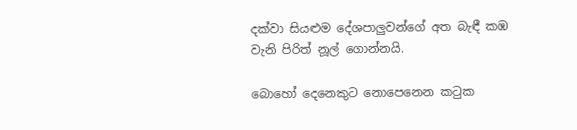දක්වා සියළුම දේශපාලුවන්ගේ අත බැඳී කඹ වැනි පිරිත් නූල් ගොන්නයි.

බොහෝ දෙනෙකුට නොපෙනෙන කටුක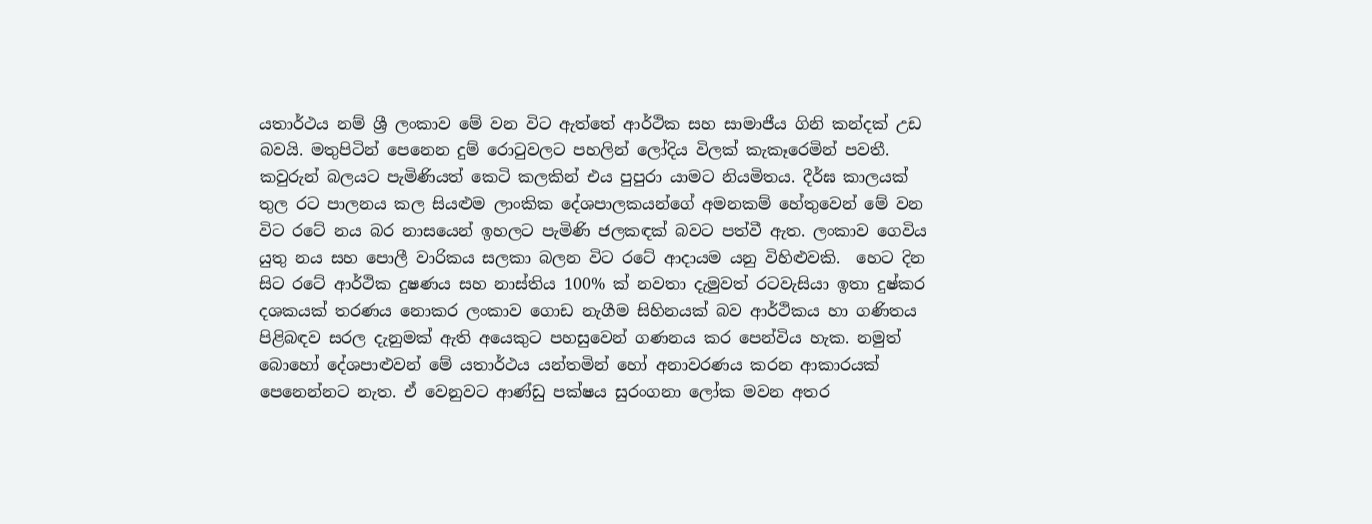යතාර්ථය නම් ශ්‍රී ලංකාව මේ වන විට ඇත්තේ ආර්ථික සහ සාමාජීය ගිනි කන්දක් උඩ බවයි. මතුපිටින් පෙනෙන දුම් රොටුවලට පහලින් ලෝදිය විලක් කැකෑරෙමින් පවතී. කවුරුන් බලයට පැමිණියත් කෙටි කලකින් එය පුපුරා යාමට නියමිතය. දීර්ඝ කාලයක් තුල රට පාලනය කල සියළුම ලාංකික දේශපාලකයන්ගේ අමනකම් හේතුවෙන් මේ වන විට රටේ නය බර නාසයෙන් ඉහලට පැමිණි ජලකඳක් බවට පත්වී ඇත. ලංකාව ගෙවිය යුතු නය සහ පොලී වාරිකය සලකා බලන විට රටේ ආදායම යනු විහිළුවකි.  හෙට දින සිට රටේ ආර්ථික දුෂණය සහ නාස්තිය 100% ක් නවතා දැමුවත් රටවැසියා ඉතා දුෂ්කර දශකයක් තරණය නොකර ලංකාව ගොඩ නැගීම සිහිනයක් බව ආර්ථිකය හා ගණිතය පිළිබඳව සරල දැනුමක් ඇති අයෙකුට පහසුවෙන් ගණනය කර පෙන්විය හැක. නමුත් බොහෝ දේශපාළුවන් මේ යතාර්ථය යන්තමින් හෝ අනාවරණය කරන ආකාරයක් පෙනෙන්නට නැත. ඒ වෙනුවට ආණ්ඩු පක්ෂය සුරංගනා ලෝක මවන අතර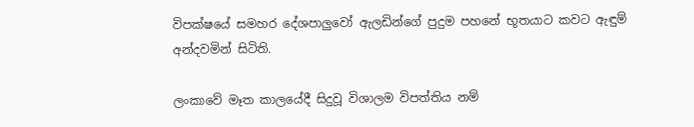විපක්ෂයේ සමහර දේශපාලුවෝ ඇලඩින්ගේ පුදුම පහනේ භූතයාට කවට ඇඳුම් අන්දවමින් සිටිති.

ලංකාවේ මෑත කාලයේදී සිදුවූ විශාලම විපත්තිය නම්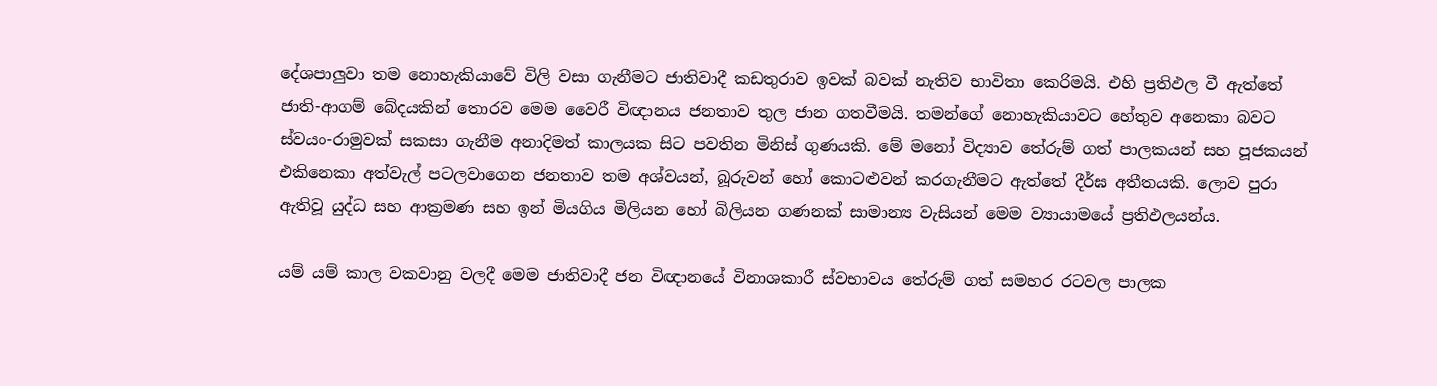දේශපාලුවා තම නොහැකියාවේ විලි වසා ගැනීමට ජාතිවාදී කඩතුරාව ඉවක් බවක් නැතිව භාවිතා කෙරිමයි. එහි ප්‍රතිඵල වී ඇත්තේ ජාති-ආගම් බේදයකින් තොරව මෙම වෛරී විඥානය ජනතාව තුල ජාන ගතවීමයි. තමන්ගේ නොහැකියාවට හේතුව අනෙකා බවට ස්වයං-රාමුවක් සකසා ගැනීම අනාදිමත් කාලයක සිට පවතින මිනිස් ගුණයකි. මේ මනෝ විද්‍යාව තේරුම් ගත් පාලකයන් සහ පූජකයන් එකිනෙකා අත්වැල් පටලවාගෙන ජනතාව තම අශ්වයන්, බූරුවන් හෝ කොටළුවන් කරගැනීමට ඇත්තේ දීර්ඝ අතීතයකි. ලොව පුරා ඇතිවූ යුද්ධ සහ ආක්‍රමණ සහ ඉන් මියගිය මිලියන හෝ බිලියන ගණනක් සාමාන්‍ය වැසියන් මෙම ව්‍යායාමයේ ප්‍රතිඵලයන්ය.

යම් යම් කාල වකවානු වලදී මෙම ජාතිවාදී ජන විඥානයේ විනාශකාරී ස්වභාවය තේරුම් ගත් සමහර රටවල පාලක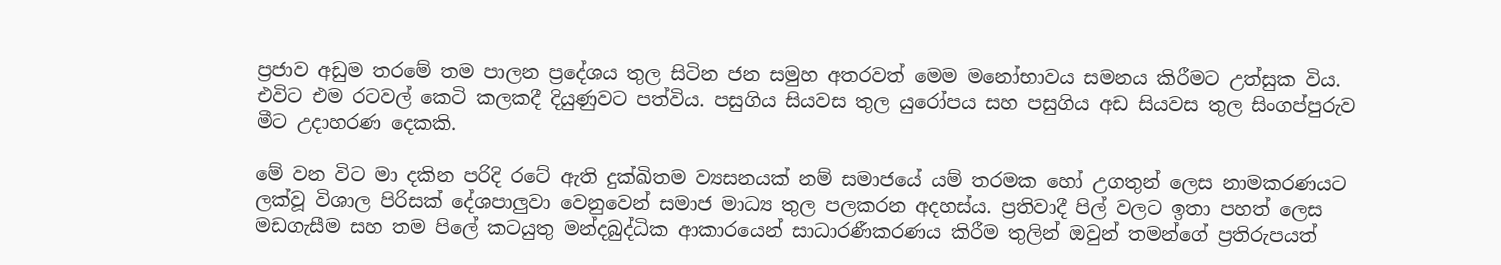ප්‍රජාව අඩුම තරමේ තම පාලන ප්‍රදේශය තුල සිටින ජන සමුහ අතරවත් මෙම මනෝභාවය සමනය කිරීමට උත්සුක විය. එවිට එම රටවල් කෙටි කලකදී දියුණුවට පත්විය. පසුගිය සියවස තුල යුරෝපය සහ පසුගිය අඩ සියවස තුල සිංගප්පුරුව මීට උදාහරණ දෙකකි.

මේ වන විට මා දකින පරිදි රටේ ඇති දුක්ඛිතම ව්‍යසනයක් නම් සමාජයේ යම් තරමක හෝ උගතුන් ලෙස නාමකරණයට ලක්වූ විශාල පිරිසක් දේශපාලුවා වෙනුවෙන් සමාජ මාධ්‍ය තුල පලකරන අදහස්ය. ප්‍රතිවාදී පිල් වලට ඉතා පහත් ලෙස මඩගැසීම සහ තම පිලේ කටයුතු මන්දබුද්ධික ආකාරයෙන් සාධාරණීකරණය කිරීම තුලින් ඔවුන් තමන්ගේ ප්‍රතිරුපයත්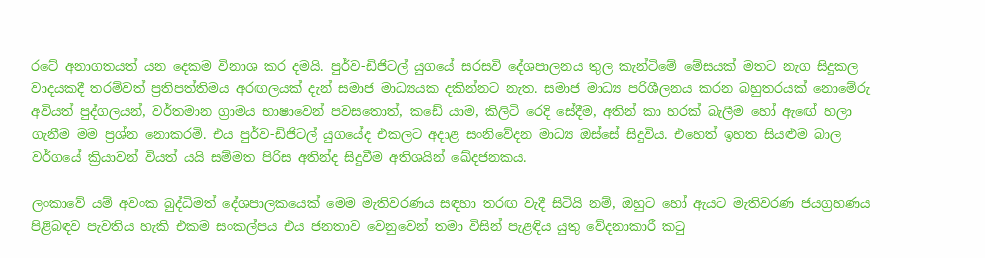රටේ අනාගතයත් යන දෙකම විනාශ කර දමයි. පුර්ව-ඩිජිටල් යුගයේ සරසවි දේශපාලනය තුල කැන්ටිමේ මේසයක් මතට නැග සිදුකල වාදයකදී තරම්වත් ප්‍රතිපත්තිමය අරඟලයක් දැන් සමාජ මාධ්‍යයක දකින්නට නැත. සමාජ මාධ්‍ය පරිශීලනය කරන බහුතරයක් නොමේරු අවියත් පුද්ගලයන්, වර්තමාන ග්‍රාමය භාෂාවෙන් පවසතොත්, කඩේ යාම, කිලිටි රෙදි සේදීම, අතින් කා හරක් බැලීම හෝ ඇඟේ හලා ගැනීම මම ප්‍රශ්න නොකරමි. එය පුර්ව-ඩිජිටල් යුගයේද එකලට අදාළ සංනිවේදන මාධ්‍ය ඔස්සේ සිදුවිය. එහෙත් ඉහත සියළුම බාල වර්ගයේ ක්‍රියාවන් වියත් යයි සම්මත පිරිස අතින්ද සිදුවීම අතිශයින් ඛේදජනකය.

ලංකාවේ යම් අවංක බුද්ධිමත් දේශපාලකයෙක් මෙම මැතිවරණය සඳහා තරඟ වැදී සිටියි නම්, ඔහුට හෝ ඇයට මැතිවරණ ජයග්‍රහණය පිළිබඳව පැවතිය හැකි එකම සංකල්පය එය ජනතාව වෙනුවෙන් තමා විසින් පැළඳිය යුතු වේදනාකාරී කටු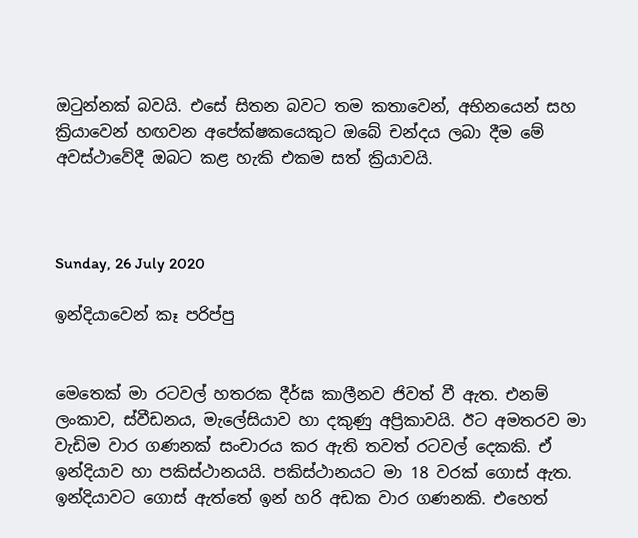ඔටුන්නක් බවයි. එසේ සිතන බවට තම කතාවෙන්, අභිනයෙන් සහ ක්‍රියාවෙන් හඟවන අපේක්ෂකයෙකුට ඔබේ චන්දය ලබා දීම මේ අවස්ථාවේදී ඔබට කළ හැකි එකම සත් ක්‍රියාවයි.



Sunday, 26 July 2020

ඉන්දියාවෙන් කෑ පරිප්පු


මෙතෙක් මා රටවල් හතරක දීර්ඝ කාලීනව ජිවත් වී ඇත. එනම් ලංකාව, ස්වීඩනය, මැලේසියාව හා දකුණු අප්‍රිකාවයි. ඊට අමතරව මා වැඩිම වාර ගණනක් සංචාරය කර ඇති තවත් රටවල් දෙකකි. ඒ ඉන්දියාව හා පකිස්ථානයයි. පකිස්ථානයට මා 18 වරක් ගොස් ඇත. ඉන්දියාවට ගොස් ඇත්තේ ඉන් හරි අඩක වාර ගණනකි. එහෙත්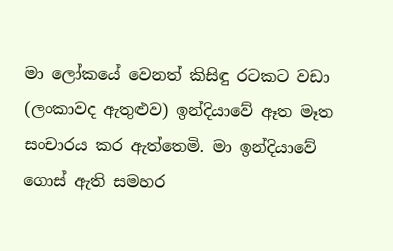මා ලෝකයේ වෙනත් කිසිඳු රටකට වඩා (ලංකාවද ඇතුළුව) ඉන්දියාවේ ඈත මෑත සංචාරය කර ඇත්තෙමි. මා ඉන්දියාවේ ගොස් ඇති සමහර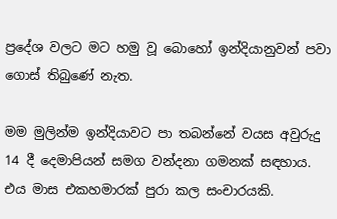ප්‍රදේශ වලට මට හමු වූ බොහෝ ඉන්දියානුවන් පවා ගොස් තිබුණේ නැත.

මම මුලින්ම ඉන්දියාවට පා තබන්නේ වයස අවුරුදු 14 දී දෙමාපියන් සමග වන්දනා ගමනක් සඳහාය. එය මාස එකහමාරක් පුරා කල සංචාරයකි.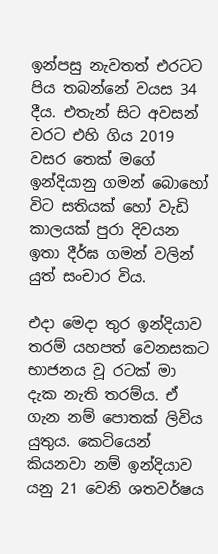ඉන්පසු නැවතත් එරටට පිය තබන්නේ වයස 34 දීය. එතැන් සිට අවසන් වරට එහි ගිය 2019 වසර තෙක් මගේ ඉන්දියානු ගමන් බොහෝ විට සතියක් හෝ වැඩි කාලයක් පුරා දිවයන ඉතා දීර්ඝ ගමන් වලින් යුත් සංචාර විය.

එදා මෙදා තුර ඉන්දියාව තරම් යහපත් වෙනසකට භාජනය වූ රටක් මා දැක නැති තරම්ය. ඒ ගැන නම් පොතක් ලිවිය යුතුය. කෙටියෙන් කියනවා නම් ඉන්දියාව යනු 21 වෙනි ශතවර්ෂය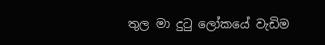තුල මා දුටු ලෝකයේ වැඩිම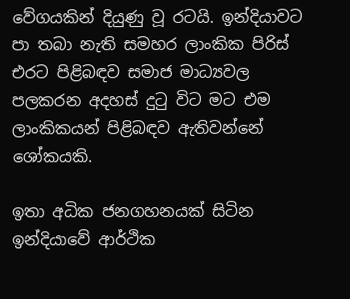වේගයකින් දියුණු වූ රටයි. ඉන්දියාවට පා තබා නැති සමහර ලාංකික පිරිස් එරට පිළිබඳව සමාජ මාධ්‍යවල පලකරන අදහස් දුටු විට මට එම ලාංකිකයන් පිළිබඳව ඇතිවන්නේ ශෝකයකි.

ඉතා අධික ජනගහනයක් සිටින ඉන්දියාවේ ආර්ථික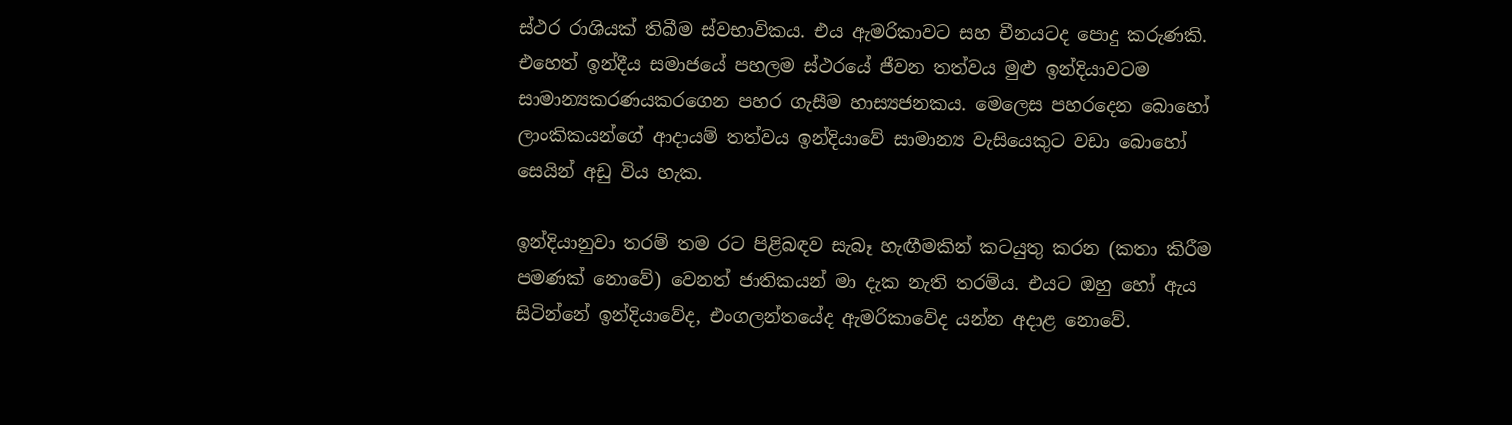ස්ථර රාශියක් තිබීම ස්වභාවිකය. එය ඇමරිකාවට සහ චීනයටද පොදු කරුණකි. එහෙත් ඉන්දීය සමාජයේ පහලම ස්ථරයේ ජීවන තත්වය මුළු ඉන්දියාවටම සාමාන්‍යකරණයකරගෙන පහර ගැසීම හාස්‍යජනකය. මෙලෙස පහරදෙන බොහෝ ලාංකිකයන්ගේ ආදායම් තත්වය ඉන්දියාවේ සාමාන්‍ය වැසියෙකුට වඩා බොහෝ සෙයින් අඩු විය හැක.

ඉන්දියානුවා තරම් තම රට පිළිබඳව සැබෑ හැඟීමකින් කටයුතු කරන (කතා කිරීම පමණක් නොවේ) වෙනත් ජාතිකයන් මා දැක නැති තරම්ය. එයට ඔහු හෝ ඇය සිටින්නේ ඉන්දියාවේද, එංගලන්තයේද ඇමරිකාවේද යන්න අදාළ නොවේ.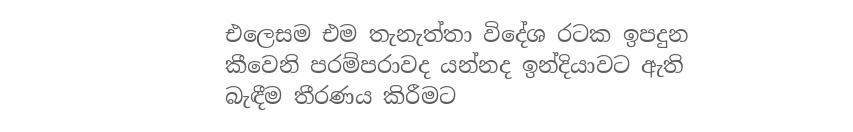එලෙසම එම තැනැත්තා විදේශ රටක ඉපදුන කීවෙනි පරම්පරාවද යන්නද ඉන්දියාවට ඇති බැඳීම තීරණය කිරීමට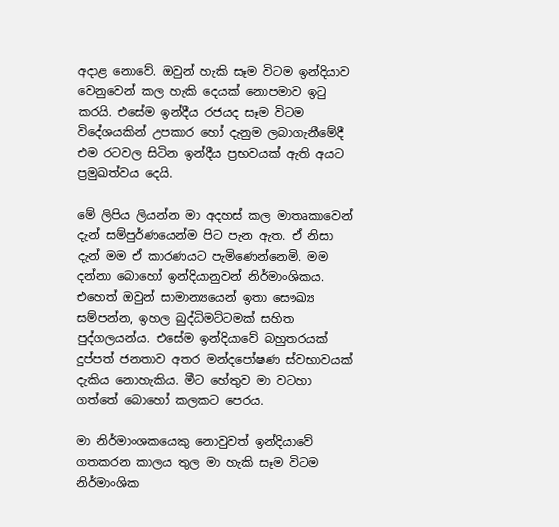අදාළ නොවේ. ඔවුන් හැකි සෑම විටම ඉන්දියාව වෙනුවෙන් කල හැකි දෙයක් නොපමාව ඉටු කරයි. එසේම ඉන්දීය රජයද සෑම විටම විදේශයකින් උපකාර හෝ දැනුම ලබාගැනීමේදී එම රටවල සිටින ඉන්දීය ප්‍රභවයක් ඇති අයට ප්‍රමුඛත්වය දෙයි.

මේ ලිපිය ලියන්න මා අදහස් කල මාතෘකාවෙන් දැන් සම්පුර්ණයෙන්ම පිට පැන ඇත. ඒ නිසා දැන් මම ඒ කාරණයට පැමිණෙන්නෙමි. මම දන්නා බොහෝ ඉන්දියානුවන් නිර්මාංශිකය. එහෙත් ඔවුන් සාමාන්‍යයෙන් ඉතා සෞඛ්‍ය සම්පන්න, ඉහල බුද්ධිමට්ටමක් සහිත පුද්ගලයන්ය. එසේම ඉන්දියාවේ බහුතරයක් දුප්පත් ජනතාව අතර මන්දපෝෂණ ස්වභාවයක් දැකිය නොහැකිය. මීට හේතුව මා වටහා ගත්තේ බොහෝ කලකට පෙරය.

මා නිර්මාංශකයෙකු නොවුවත් ඉන්දියාවේ ගතකරන කාලය තුල මා හැකි සෑම විටම නිර්මාංශික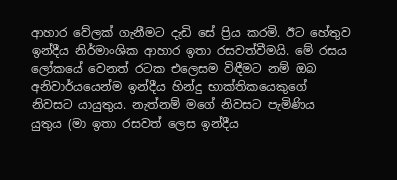ආහාර වේලක් ගැනීමට දැඩි සේ ප්‍රිය කරමි. ඊට හේතුව ඉන්දීය නිර්මාංශික ආහාර ඉතා රසවත්වීමයි. මේ රසය ලෝකයේ වෙනත් රටක එලෙසම විඳීමට නම් ඔබ අනිවාර්යයෙන්ම ඉන්දීය හින්දු භාක්තිකයෙකුගේ නිවසට යායුතුය. නැත්නම් මගේ නිවසට පැමිණිය යුතුය (මා ඉතා රසවත් ලෙස ඉන්දීය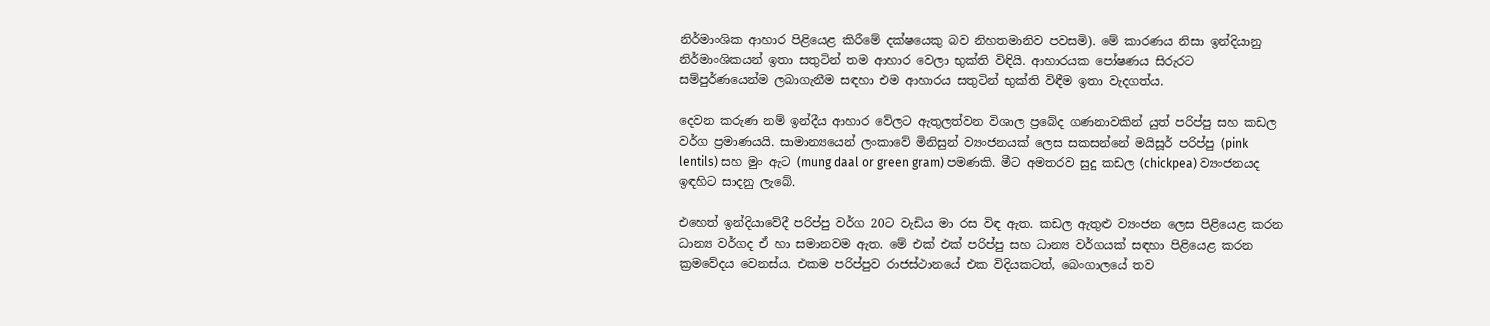නිර්මාංශික ආහාර පිළියෙළ කිරීමේ දක්ෂයෙකු බව නිහතමානිව පවසමි). මේ කාරණය නිසා ඉන්දියානු නිර්මාංශිකයන් ඉතා සතුටින් තම ආහාර වෙලා භුක්ති විඳියි. ආහාරයක පෝෂණය සිරුරට සම්පුර්ණයෙන්ම ලබාගැනීම සඳහා එම ආහාරය සතුටින් භුක්ති විඳීම ඉතා වැදගත්ය.

දෙවන කරුණ නම් ඉන්දීය ආහාර වේලට ඇතුලත්වන විශාල ප්‍රබේද ගණනාවකින් යුත් පරිප්පු සහ කඩල වර්ග ප්‍රමාණයයි. සාමාන්‍යයෙන් ලංකාවේ මිනිසුන් ව්‍යංජනයක් ලෙස සකසන්නේ මයිසූර් පරිප්පු (pink lentils) සහ මුං ඇට (mung daal or green gram) පමණකි. මීට අමතරව සුදු කඩල (chickpea) ව්‍යංජනයද ඉඳහිට සාදනු ලැබේ.

එහෙත් ඉන්දියාවේදී පරිප්පු වර්ග 20ට වැඩිය මා රස විඳ ඇත. කඩල ඇතුළු ව්‍යංජන ලෙස පිළියෙළ කරන ධාන්‍ය වර්ගද ඒ හා සමානවම ඇත. මේ එක් එක් පරිප්පු සහ ධාන්‍ය වර්ගයක් සඳහා පිළියෙළ කරන ක්‍රමවේදය වෙනස්ය. එකම පරිප්පුව රාජස්ථානයේ එක විදියකටත්, බෙංගාලයේ තව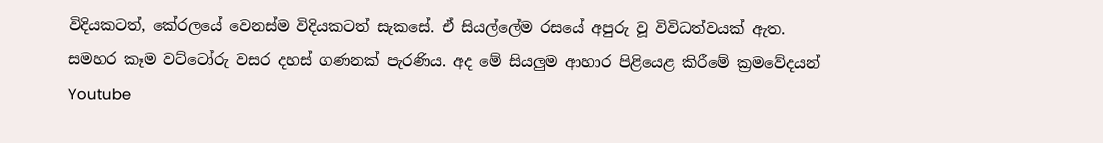විදියකටත්, කේරලයේ වෙනස්ම විදියකටත් සැකසේ. ඒ සියල්ලේම රසයේ අපුරු වූ විවිධත්වයක් ඇත. සමහර කෑම වට්ටෝරු වසර දහස් ගණනක් පැරණිය. අද මේ සියලුම ආහාර පිළියෙළ කිරීමේ ක්‍රමවේදයන් Youtube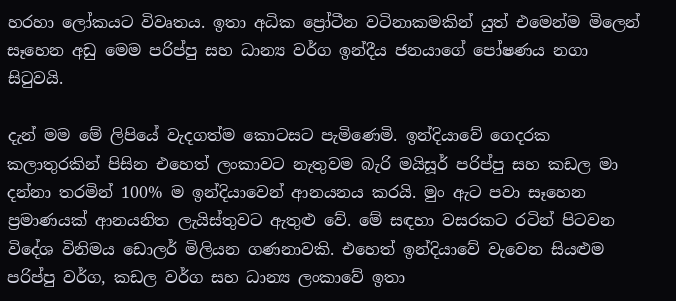හරහා ලෝකයට විවෘතය. ඉතා අධික ප්‍රෝටීන වටිනාකමකින් යුත් එමෙන්ම මිලෙන් සෑහෙන අඩු මෙම පරිප්පු සහ ධාන්‍ය වර්ග ඉන්දීය ජනයාගේ පෝෂණය නගා සිටුවයි.

දැන් මම මේ ලිපියේ වැදගත්ම කොටසට පැමිණෙමි. ඉන්දියාවේ ගෙදරක කලාතුරකින් පිසින එහෙත් ලංකාවට නැතුවම බැරි මයිසූර් පරිප්පු සහ කඩල මා දන්නා තරමින් 100% ම ඉන්දියාවෙන් ආනයනය කරයි. මුං ඇට පවා සෑහෙන ප්‍රමාණයක් ආනයනිත ලැයිස්තුවට ඇතුළු වේ. මේ සඳහා වසරකට රටින් පිටවන විදේශ විනිමය ඩොලර් මිලියන ගණනාවකි. එහෙත් ඉන්දියාවේ වැවෙන සියළුම පරිප්පු වර්ග, කඩල වර්ග සහ ධාන්‍ය ලංකාවේ ඉතා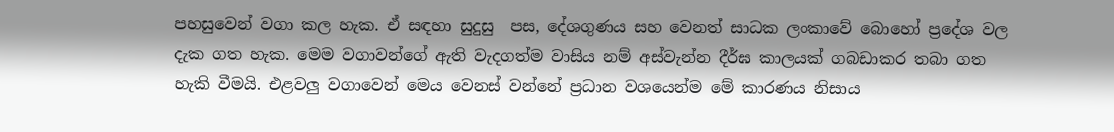පහසුවෙන් වගා කල හැක. ඒ සඳහා සුදුසු  පස, දේශගුණය සහ වෙනත් සාධක ලංකාවේ බොහෝ ප්‍රදේශ වල දැක ගත හැක. මෙම වගාවන්ගේ ඇති වැදගත්ම වාසිය නම් අස්වැන්න දීර්ඝ කාලයක් ගබඩාකර තබා ගත හැකි වීමයි. එළවලු වගාවෙන් මෙය වෙනස් වන්නේ ප්‍රධාන වශයෙන්ම මේ කාරණය නිසාය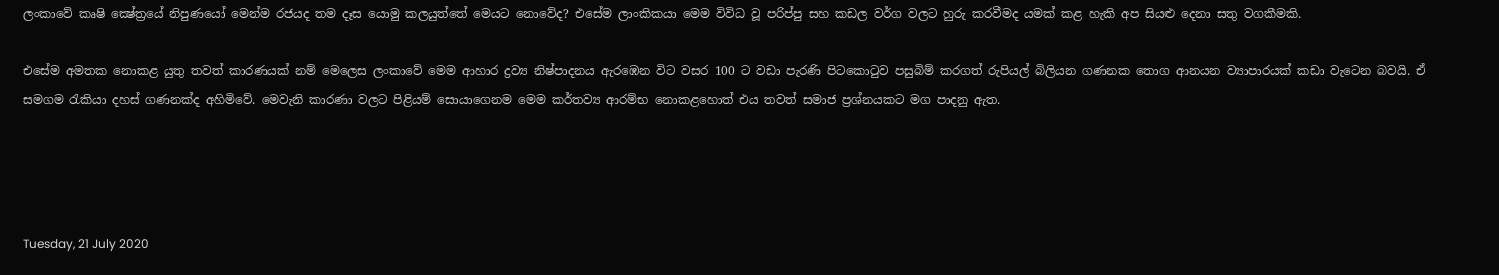ලංකාවේ කෘෂි ක්‍ෂේත්‍රයේ නිපුණයෝ මෙන්ම රජයද තම දෑස යොමු කලයුත්තේ මෙයට නොවේද? එසේම ලාංකිකයා මෙම විවිධ වූ පරිප්පු සහ කඩල වර්ග වලට හුරු කරවීමද යමක් කළ හැකි අප සියළු දෙනා සතු වගකීමකි.

එසේම අමතක නොකළ යුතු තවත් කාරණයක් නම් මෙලෙස ලංකාවේ මෙම ආහාර ද්‍රව්‍ය නිෂ්පාදනය ඇරඹෙන විට වසර 100 ට වඩා පැරණි පිටකොටුව පසුබිම් කරගත් රුපියල් බිලියන ගණනක තොග ආනයන ව්‍යාපාරයක් කඩා වැටෙන බවයි. ඒ සමගම රැකියා දහස් ගණනක්ද අහිමිවේ. මෙවැනි කාරණා වලට පිළියම් සොයාගෙනම මෙම කර්තව්‍ය ආරම්භ නොකළහොත් එය තවත් සමාජ ප්‍රශ්නයකට මග පාදනු ඇත.




Tuesday, 21 July 2020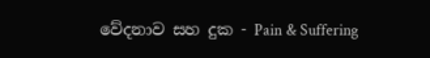වේදනාව සහ දුක - Pain & Suffering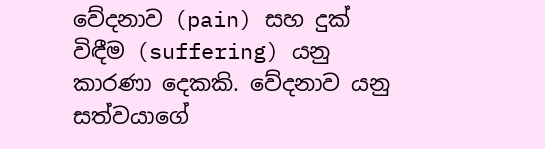වේදනාව (pain) සහ දුක් විඳීම (suffering) යනු කාරණා දෙකකි. වේදනාව යනු සත්වයාගේ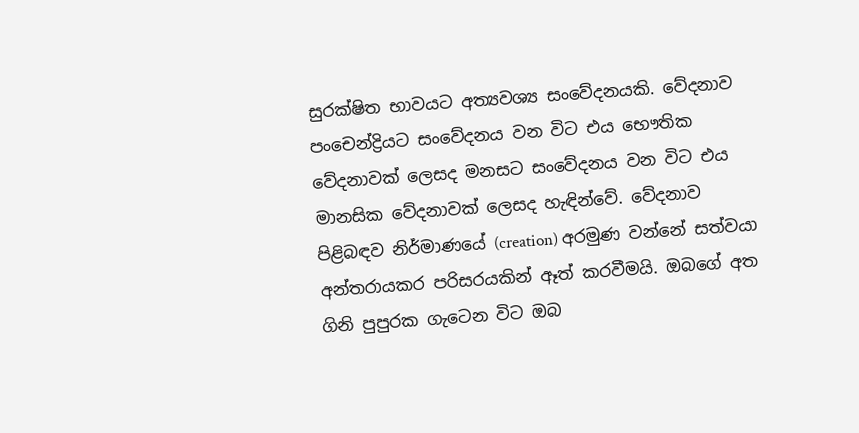සුරක්ෂිත භාවයට අත්‍යවශ්‍ය සංවේදනයකි. වේදනාව පංචෙන්ද්‍රියට සංවේදනය වන විට එය භෞතික වේදනාවක් ලෙසද මනසට සංවේදනය වන විට එය මානසික වේදනාවක් ලෙසද හැඳින්වේ. වේදනාව පිළිබඳව නිර්මාණයේ (creation) අරමුණ වන්නේ සත්වයා අන්තරායකර පරිසරයකින් ඈත් කරවීමයි. ඔබගේ අත ගිනි පුපුරක ගැටෙන විට ඔබ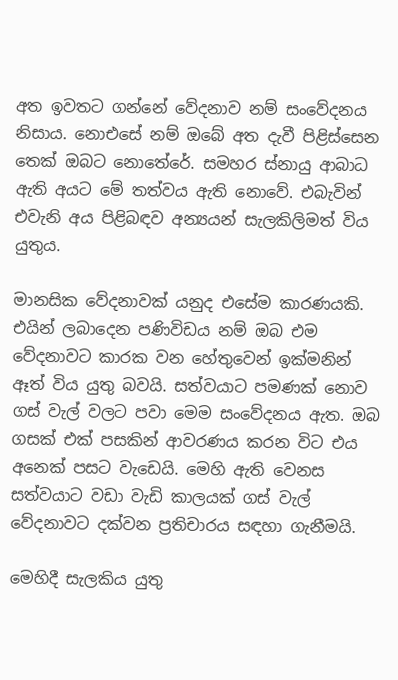අත ඉවතට ගන්නේ වේදනාව නම් සංවේදනය නිසාය. නොඑසේ නම් ඔබේ අත දැවී පිළිස්සෙන තෙක් ඔබට නොතේරේ. සමහර ස්නායු ආබාධ ඇති අයට මේ තත්වය ඇති නොවේ. එබැවින් එවැනි අය පිළිබඳව අන්‍යයන් සැලකිලිමත් විය යුතුය.

මානසික වේදනාවක් යනුද එසේම කාරණයකි.  එයින් ලබාදෙන පණිවිඩය නම් ඔබ එම වේදනාවට කාරක වන හේතුවෙන් ඉක්මනින් ඈත් විය යුතු බවයි. සත්වයාට පමණක් නොව ගස් වැල් වලට පවා මෙම සංවේදනය ඇත. ඔබ ගසක් එක් පසකින් ආවරණය කරන විට එය අනෙක් පසට වැඩෙයි. මෙහි ඇති වෙනස සත්වයාට වඩා වැඩි කාලයක් ගස් වැල් වේදනාවට දක්වන ප්‍රතිචාරය සඳහා ගැනීමයි.

මෙහිදී සැලකිය යුතු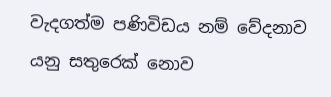වැදගත්ම පණිවිඩය නම් වේදනාව යනු සතුරෙක් නොව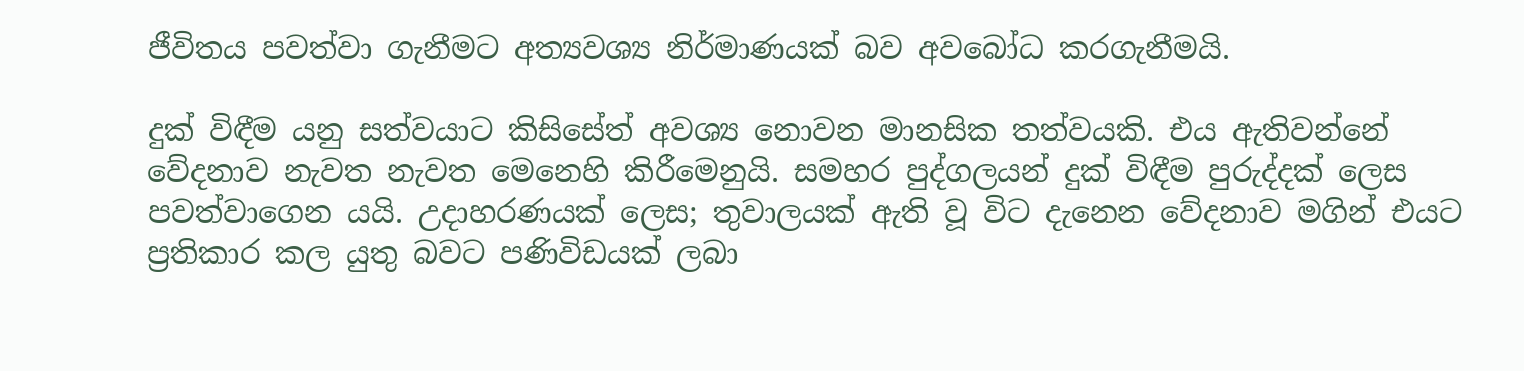ජීවිතය පවත්වා ගැනීමට අත්‍යවශ්‍ය නිර්මාණයක් බව අවබෝධ කරගැනීමයි.

දුක් විඳීම යනු සත්වයාට කිසිසේත් අවශ්‍ය නොවන මානසික තත්වයකි. එය ඇතිවන්නේ වේදනාව නැවත නැවත මෙනෙහි කිරීමෙනුයි. සමහර පුද්ගලයන් දුක් විඳීම පුරුද්දක් ලෙස පවත්වාගෙන යයි. උදාහරණයක් ලෙස; තුවාලයක් ඇති වූ විට දැනෙන වේදනාව මගින් එයට ප්‍රතිකාර කල යුතු බවට පණිවිඩයක් ලබා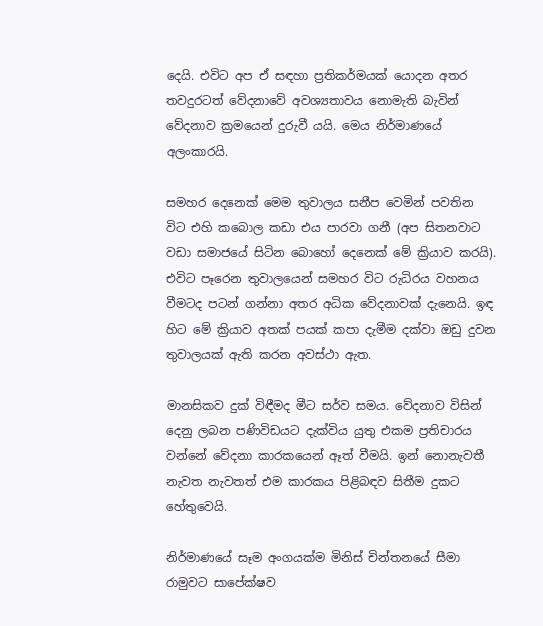දෙයි. එවිට අප ඒ සඳහා ප්‍රතිකර්මයක් යොදන අතර තවදුරටත් වේදනාවේ අවශ්‍යතාවය නොමැති බැවින් වේදනාව ක්‍රමයෙන් දුරුවී යයි. මෙය නිර්මාණයේ අලංකාරයි.

සමහර දෙනෙක් මෙම තුවාලය සනීප වෙමින් පවතින විට එහි කබොල කඩා එය පාරවා ගනී (අප සිතනවාට වඩා සමාජයේ සිටින බොහෝ දෙනෙක් මේ ක්‍රියාව කරයි). එවිට පෑරෙන තුවාලයෙන් සමහර විට රුධිරය වහනය වීමටද පටන් ගන්නා අතර අධික වේදනාවක් දැනෙයි. ඉඳ හිට මේ ක්‍රියාව අතක් පයක් කපා දැමීම දක්වා ඔඩු දුවන තුවාලයක් ඇති කරන අවස්ථා ඇත.

මානසිකව දුක් විඳීමද මීට සර්ව සමය. වේදනාව විසින් දෙනු ලබන පණිවිඩයට දැක්විය යුතු එකම ප්‍රතිචාරය වන්නේ වේදනා කාරකයෙන් ඈත් වීමයි. ඉන් නොනැවතී නැවත නැවතත් එම කාරකය පිළිබඳව සිතීම දුකට හේතුවෙයි.

නිර්මාණයේ සෑම අංගයක්ම මිනිස් චින්තනයේ සීමා රාමුවට සාපේක්ෂව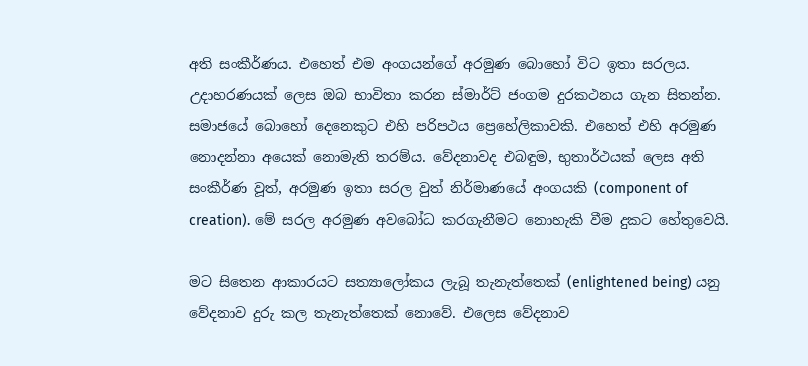අති සංකීර්ණය. එහෙත් එම අංගයන්ගේ අරමුණ බොහෝ විට ඉතා සරලය. උදාහරණයක් ලෙස ඔබ භාවිතා කරන ස්මාර්ට් ජංගම දුරකථනය ගැන සිතන්න. සමාජයේ බොහෝ දෙනෙකුට එහි පරිපථය ප්‍රෙහේලිකාවකි. එහෙත් එහි අරමුණ නොදන්නා අයෙක් නොමැති තරම්ය. වේදනාවද එබඳුම, භුතාර්ථයක් ලෙස අති සංකීර්ණ වූත්, අරමුණ ඉතා සරල වුත් නිර්මාණයේ අංගයකි (component of creation). මේ සරල අරමුණ අවබෝධ කරගැනීමට නොහැකි වීම දුකට හේතුවෙයි.

මට සිතෙන ආකාරයට සත්‍යාලෝකය ලැබූ තැනැත්තෙක් (enlightened being) යනු වේදනාව දුරු කල තැනැත්තෙක් නොවේ. එලෙස වේදනාව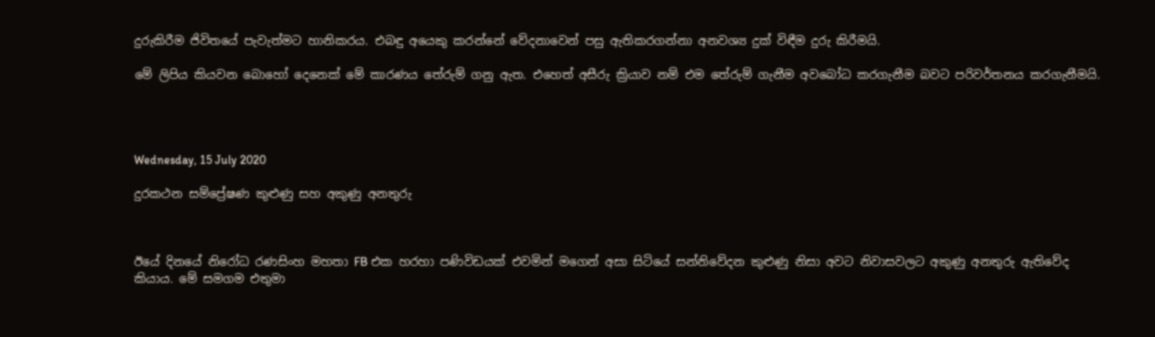දුරුකිරීම ජිවිතයේ පැවැත්මට හානිකරය. එබඳු අයෙකු කරන්නේ වේදනාවෙන් පසු ඇතිකරගන්නා අනවශ්‍ය දුක් විඳීම දුරු කිරීමයි.

මේ ලිපිය කියවන බොහෝ දෙනෙක් මේ කාරණය තේරුම් ගනු ඇත. එහෙත් අසීරු ක්‍රියාව නම් එම තේරුම් ගැනීම අවබෝධ කරගැනීම බවට පරිවර්තනය කරගැනීමයි.




Wednesday, 15 July 2020

දුරකථන සම්ප්‍රේෂණ කුළුණු සහ අකුණු අනතුරු



ඊයේ දිනයේ නිරෝධ රණසිංහ මහතා FB එක හරහා පණිවිඩයක් එවමින් මගෙන් අසා සිටියේ සන්නිවේදන කුළුණු නිසා අවට නිවාසවලට අකුණු අනතුරු ඇතිවේද කියාය. මේ සමගම එතුමා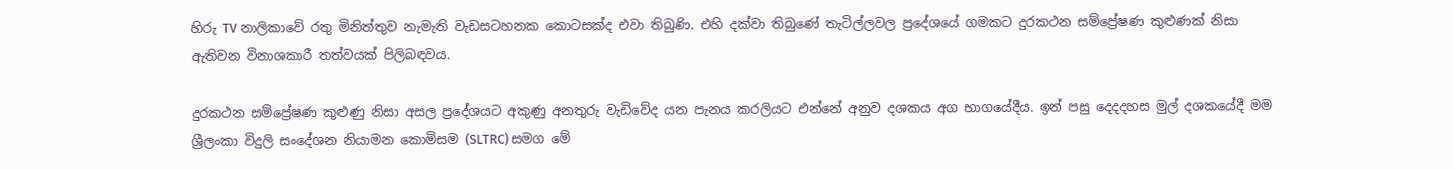හිරු TV නාලිකාවේ රතු මිනිත්තුව නැමැති වැඩසටහනක කොටසක්ද එවා තිබුණි. එහි දක්වා තිබුණේ තැටිල්ලවල ප්‍රදේශයේ ගමකට දුරකථන සම්ප්‍රේෂණ කුළුණක් නිසා ඇතිවන විනාශකාරී තත්වයක් පිලිබඳවය.

දුරකථන සම්ප්‍රේෂණ කුළුණු නිසා අසල ප්‍රදේශයට අකුණු අනතුරු වැඩිවේද යන පැනය කරලියට එන්නේ අනුව දශකය අග භාගයේදීය. ඉන් පසු දෙදදහස මුල් දශකයේදී මම ශ්‍රීලංකා විදුලි සංදේශන නියාමන කොමිසම (SLTRC) සමග මේ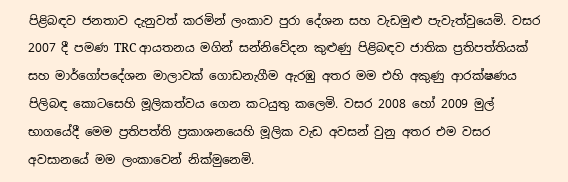පිළිබඳව ජනතාව දැනුවත් කරමින් ලංකාව පුරා දේශන සහ වැඩමුළු පැවැත්වුයෙමි. වසර 2007 දී පමණ TRC ආයතනය මගින් සන්නිවේදන කුළුණු පිළිබඳව ජාතික ප්‍රතිපත්තියක් සහ මාර්ගෝපදේශන මාලාවක් ගොඩනැගීම ඇරඹු අතර මම එහි අකුණු ආරක්ෂණය පිලිබඳ කොටසෙහි මූලිකත්වය ගෙන කටයුතු කලෙමි. වසර 2008 හෝ 2009 මුල් භාගයේදී මෙම ප්‍රතිපත්ති ප්‍රකාශනයෙහි මූලික වැඩ අවසන් වුනු අතර එම වසර අවසානයේ මම ලංකාවෙන් නික්මුනෙමි.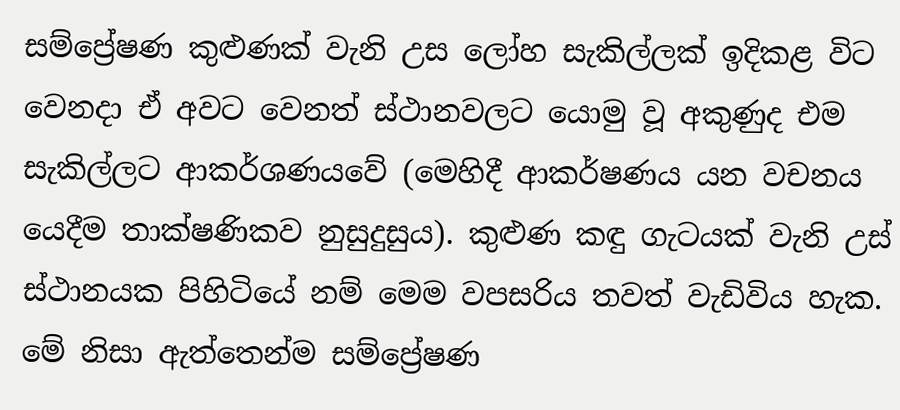සම්ප්‍රේෂණ කුළුණක් වැනි උස ලෝහ සැකිල්ලක් ඉදිකළ විට වෙනදා ඒ අවට වෙනත් ස්ථානවලට යොමු වූ අකුණුද එම සැකිල්ලට ආකර්ශණයවේ (මෙහිදී ආකර්ෂණය යන වචනය යෙදීම තාක්ෂණිකව නුසුදුසුය). කුළුණ කඳු ගැටයක් වැනි උස් ස්ථානයක පිහිටියේ නම් මෙම වපසරිය තවත් වැඩිවිය හැක. මේ නිසා ඇත්තෙන්ම සම්ප්‍රේෂණ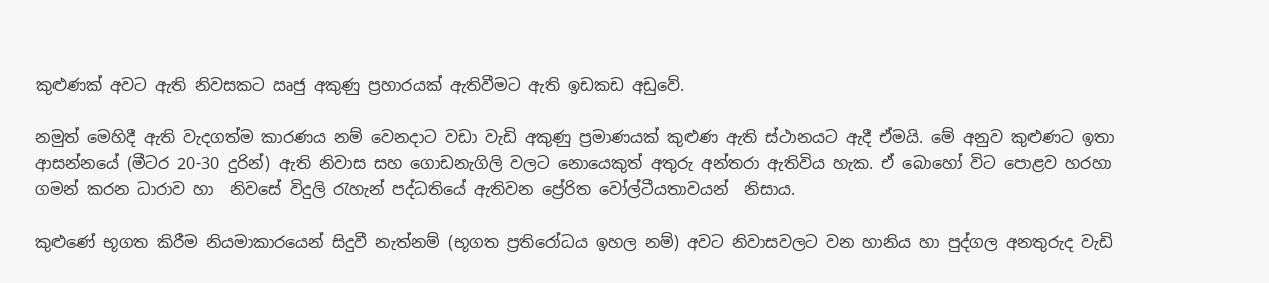කුළුණක් අවට ඇති නිවසකට ඍජු අකුණු ප්‍රහාරයක් ඇතිවීමට ඇති ඉඩකඩ අඩුවේ.

නමුත් මෙහිදී ඇති වැදගත්ම කාරණය නම් වෙනදාට වඩා වැඩි අකුණු ප්‍රමාණයක් කුළුණ ඇති ස්ථානයට ඇදී ඒමයි. මේ අනුව කුළුණට ඉතා ආසන්නයේ (මීටර 20-30 දුරින්) ඇති නිවාස සහ ගොඩනැගිලි වලට නොයෙකුත් අතුරු අන්තරා ඇතිවිය හැක. ඒ බොහෝ විට පොළව හරහා ගමන් කරන ධාරාව හා  නිවසේ විදුලි රැහැන් පද්ධතියේ ඇතිවන ප්‍රේරිත වෝල්ටීයතාවයන්  නිසාය.

කුළුණේ භූගත කිරීම නියමාකාරයෙන් සිදුවී නැත්නම් (භූගත ප්‍රතිරෝධය ඉහල නම්) අවට නිවාසවලට වන හානිය හා පුද්ගල අනතුරුද වැඩි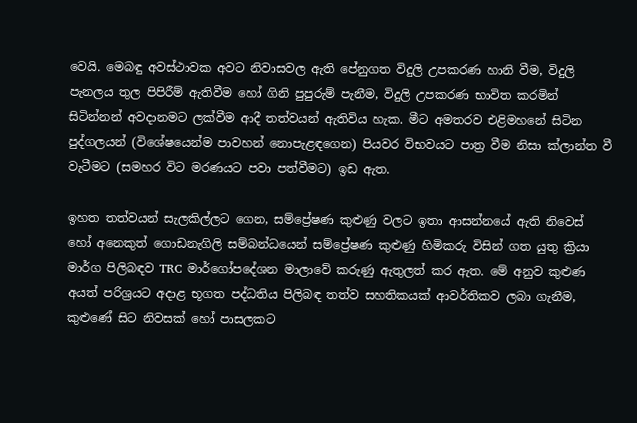වෙයි. මෙබඳු අවස්ථාවක අවට නිවාසවල ඇති පේනුගත විදුලි උපකරණ හානි වීම, විදුලි පැනලය තුල පිපිරීම් ඇතිවීම හෝ ගිනි පුපුරුම් පැනීම, විදුලි උපකරණ භාවිත කරමින් සිටින්නන් අවදානමට ලක්වීම ආදී තත්වයන් ඇතිවිය හැක. මීට අමතරව එළිමහනේ සිටින පුද්ගලයන් (විශේෂයෙන්ම පාවහන් නොපැළඳගෙන) පියවර විභවයට පාත්‍ර වීම නිසා ක්ලාන්ත වී වැටීමට (සමහර විට මරණයට පවා පත්වීමට) ඉඩ ඇත.

ඉහත තත්වයන් සැලකිල්ලට ගෙන, සම්ප්‍රේෂණ කුළුණු වලට ඉතා ආසන්නයේ ඇති නිවෙස් හෝ අනෙකුත් ගොඩනැගිලි සම්බන්ධයෙන් සම්ප්‍රේෂණ කුළුණු හිමිකරු විසින් ගත යුතු ක්‍රියා මාර්ග පිලිබඳව TRC මාර්ගෝපදේශන මාලාවේ කරුණු ඇතුලත් කර ඇත. මේ අනුව කුළුණ අයත් පරිශ්‍රයට අදාළ භූගත පද්ධතිය පිලිබඳ තත්ව සහතිකයක් ආවර්තිකව ලබා ගැනීම, කුළුණේ සිට නිවසක් හෝ පාසලකට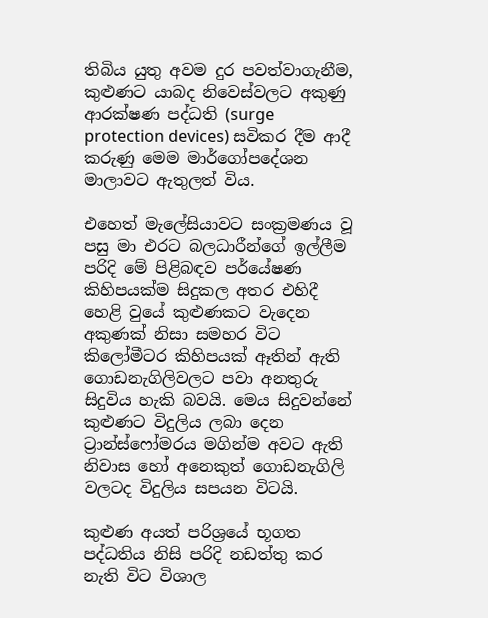තිබිය යුතු අවම දුර පවත්වාගැනීම, කුළුණට යාබද නිවෙස්වලට අකුණු ආරක්ෂණ පද්ධති (surge protection devices) සවිකර දීම ආදී කරුණු මෙම මාර්ගෝපදේශන මාලාවට ඇතුලත් විය.

එහෙත් මැලේසියාවට සංක්‍රමණය වූ පසු මා එරට බලධාරීන්ගේ ඉල්ලීම පරිදි මේ පිළිබඳව පර්යේෂණ කිහිපයක්ම සිදුකල අතර එහිදී හෙළි වුයේ කුළුණකට වැදෙන අකුණක් නිසා සමහර විට කිලෝමීටර කිහිපයක් ඈතින් ඇති ගොඩනැගිලිවලට පවා අනතුරු සිදුවිය හැකි බවයි. මෙය සිදුවන්නේ කුළුණට විදුලිය ලබා දෙන ට්‍රාන්ස්ෆෝමරය මගින්ම අවට ඇති නිවාස හෝ අනෙකුත් ගොඩනැගිලි වලටද විදුලිය සපයන විටයි.

කුළුණ අයත් පරිශ්‍රයේ භූගත පද්ධතිය නිසි පරිදි නඩත්තු කර නැති විට විශාල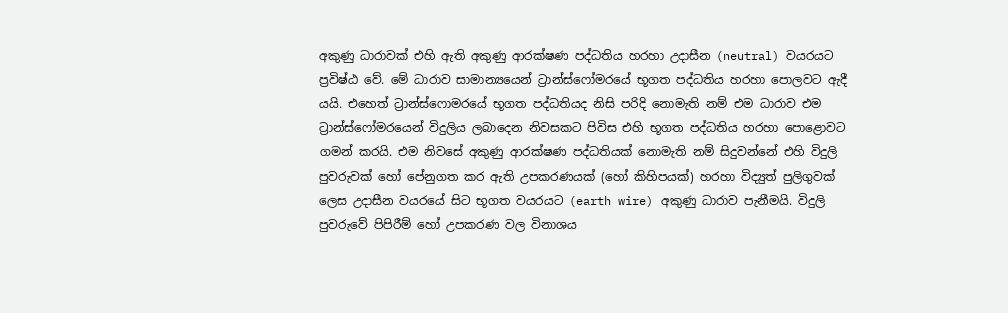අකුණු ධාරාවක් එහි ඇති අකුණු ආරක්ෂණ පද්ධතිය හරහා උදාසීන (neutral) වයරයට ප්‍රවිෂ්ඨ වේ. මේ ධාරාව සාමාන්‍යයෙන් ට්‍රාන්ස්ෆෝමරයේ භූගත පද්ධතිය හරහා පොලවට ඇදී යයි. එහෙත් ට්‍රාන්ස්ෆොමරයේ භූගත පද්ධතියද නිසි පරිදි නොමැති නම් එම ධාරාව එම ට්‍රාන්ස්ෆෝමරයෙන් විදුලිය ලබාදෙන නිවසකට පිවිස එහි භූගත පද්ධතිය හරහා පොළොවට ගමන් කරයි. එම නිවසේ අකුණු ආරක්ෂණ පද්ධතියක් නොමැති නම් සිදුවන්නේ එහි විදුලි පුවරුවක් හෝ පේනුගත කර ඇති උපකරණයක් (හෝ කිහිපයක්) හරහා විද්‍යුත් පුලිගුවක් ලෙස උදාසීන වයරයේ සිට භූගත වයරයට (earth wire) අකුණු ධාරාව පැනීමයි. විදුලි පුවරුවේ පිපිරීම් හෝ උපකරණ වල විනාශය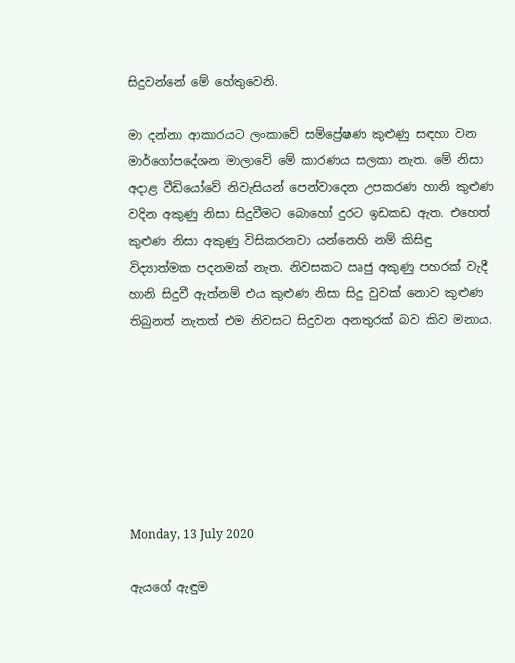සිදුවන්නේ මේ හේතුවෙනි.

මා දන්නා ආකාරයට ලංකාවේ සම්ප්‍රේෂණ කුළුණු සඳහා වන මාර්ගෝපදේශන මාලාවේ මේ කාරණය සලකා නැත. මේ නිසා අදාළ වීඩියෝවේ නිවැසියන් පෙන්වාදෙන උපකරණ හානි කුළුණ වදින අකුණු නිසා සිදුවීමට බොහෝ දුරට ඉඩකඩ ඇත. එහෙත් කුළුණ නිසා අකුණු විසිකරනවා යන්නෙහි නම් කිසිඳු විද්‍යාත්මක පදනමක් නැත. නිවසකට ඍජු අකුණු පහරක් වැදී හානි සිදුවී ඇත්නම් එය කුළුණ නිසා සිදු වුවක් නොව කුළුණ තිබුනත් නැතත් එම නිවසට සිදුවන අනතුරක් බව කිව මනාය.







Monday, 13 July 2020

ඇයගේ ඇඳුම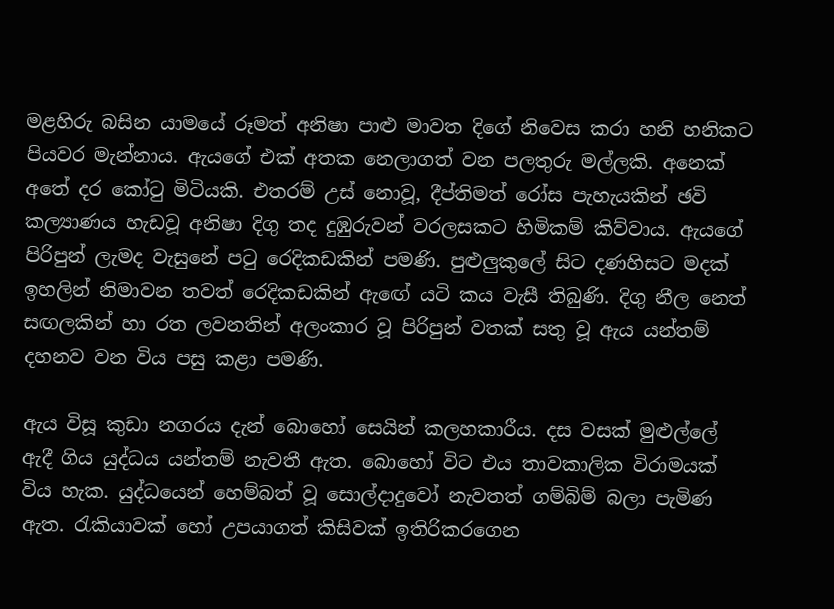මළහිරු බසින යාමයේ රූමත් අනිෂා පාළු මාවත දිගේ නිවෙස කරා හනි හනිකට පියවර මැන්නාය. ඇයගේ එක් අතක නෙලාගත් වන පලතුරු මල්ලකි. අනෙක් අතේ දර කෝටු මිටියකි. එතරම් උස් නොවූ, දීප්තිමත් රෝස පැහැයකින් ඡවි කල්‍යාණය හැඩවූ අනිෂා දිගු තද දුඹුරුවන් වරලසකට හිමිකම් කිව්වාය. ඇයගේ පිරිපුන් ලැමද වැසුනේ පටු රෙදිකඩකින් පමණි. පුළුලුකුලේ සිට දණහිසට මදක් ඉහලින් නිමාවන තවත් රෙදිකඩකින් ඇඟේ යටි කය වැසී තිබුණි. දිගු නීල නෙත් සඟලකින් හා රත ලවනතින් අලංකාර වූ පිරිපුන් වතක් සතු වූ ඇය යන්තම් දහනව වන විය පසු කළා පමණි.

ඇය විසූ කුඩා නගරය දැන් බොහෝ සෙයින් කලහකාරීය. දස වසක් මුළුල්ලේ ඇදී ගිය යුද්ධය යන්තම් නැවතී ඇත. බොහෝ විට එය තාවකාලික විරාමයක් විය හැක. යුද්ධයෙන් හෙම්බත් වූ සොල්දාදුවෝ නැවතත් ගම්බිම් බලා පැමිණ ඇත. රැකියාවක් හෝ උපයාගත් කිසිවක් ඉතිරිකරගෙන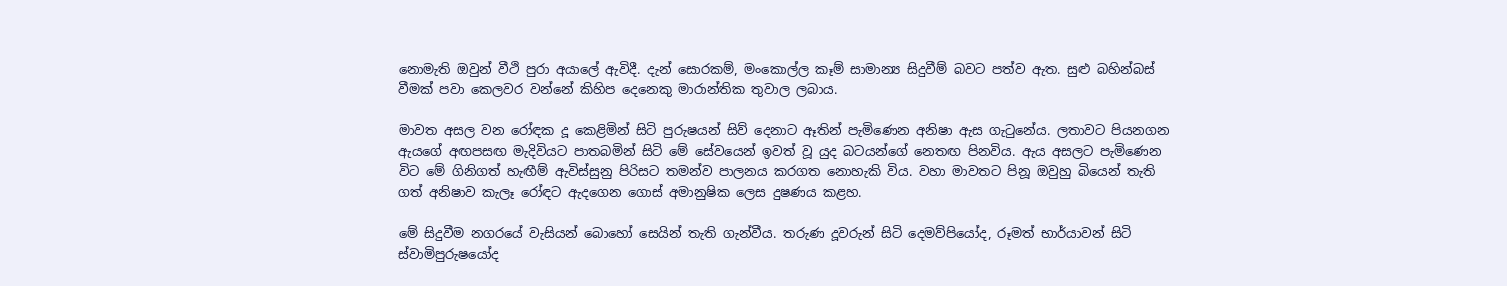නොමැති ඔවුන් වීථි පුරා අයාලේ ඇවිදී. දැන් සොරකම්, මංකොල්ල කෑම් සාමාන්‍ය සිදුවීම් බවට පත්ව ඇත. සුළු බහින්බස් වීමක් පවා කෙලවර වන්නේ කිහිප දෙනෙකු මාරාන්තික තුවාල ලබාය.

මාවත අසල වන රෝඳක දූ කෙළිමින් සිටි පුරුෂයන් සිව් දෙනාට ඈතින් පැමිණෙන අනිෂා ඇස ගැටුනේය. ලතාවට පියනගන ඇයගේ අඟපසඟ මැදිවියට පාතබමින් සිටි මේ සේවයෙන් ඉවත් වූ යුද බටයන්ගේ නෙතඟ පිනවිය. ඇය අසලට පැමිණෙන විට මේ ගිනිගත් හැඟීම් ඇවිස්සුනු පිරිසට තමන්ව පාලනය කරගත නොහැකි විය. වහා මාවතට පිනූ ඔවුහු බියෙන් තැති ගත් අනිෂාව කැලෑ රෝඳට ඇදගෙන ගොස් අමානුෂික ලෙස දුෂණය කළහ.

මේ සිදුවීම නගරයේ වැසියන් බොහෝ සෙයින් තැති ගැන්වීය. තරුණ දූවරුන් සිටි දෙමව්පියෝද, රූමත් භාර්යාවන් සිටි ස්වාමිපුරුෂයෝද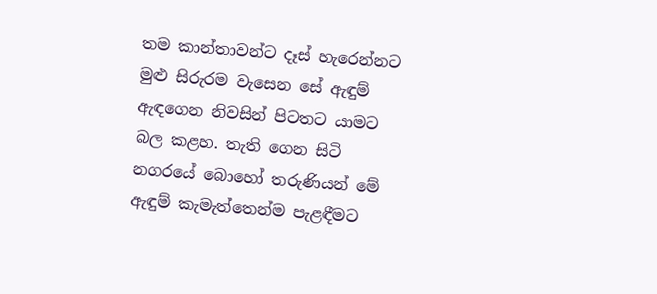තම කාන්තාවන්ට දෑස් හැරෙන්නට මුළු සිරුරම වැසෙන සේ ඇඳුම් ඇඳගෙන නිවසින් පිටතට යාමට බල කළහ. තැති ගෙන සිටි නගරයේ බොහෝ තරුණියන් මේ ඇඳුම් කැමැත්තෙන්ම පැළඳීමට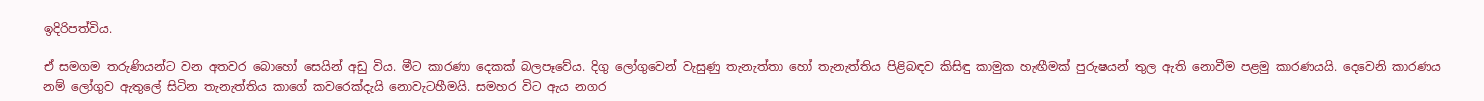ඉදිරිපත්විය.

ඒ සමගම තරුණියන්ට වන අතවර බොහෝ සෙයින් අඩු විය. මීට කාරණා දෙකක් බලපෑවේය. දිගු ලෝගුවෙන් වැසුණු තැනැත්තා හෝ තැනැත්තිය පිළිබඳව කිසිඳු කාමුක හැඟීමක් පුරුෂයන් තුල ඇති නොවීම පළමු කාරණයයි. දෙවෙනි කාරණය නම් ලෝගුව ඇතුලේ සිටින තැනැත්තිය කාගේ කවරෙක්දැයි නොවැටහීමයි. සමහර විට ඇය නගර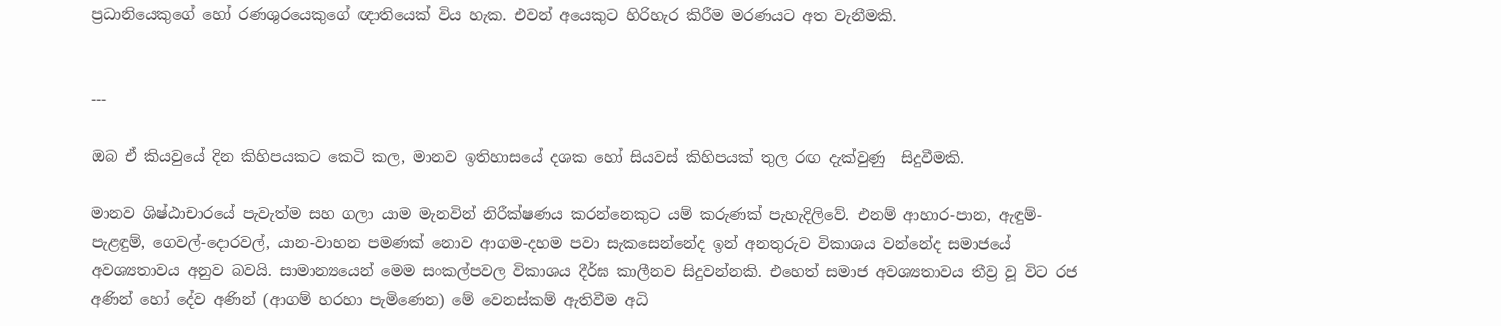ප්‍රධානියෙකුගේ හෝ රණශුරයෙකුගේ ඥාතියෙක් විය හැක. එවන් අයෙකුට හිරිහැර කිරීම මරණයට අත වැනීමකි.


---

ඔබ ඒ කියවුයේ දින කිහිපයකට කෙටි කල, මානව ඉතිහාසයේ දශක හෝ සියවස් කිහිපයක් තුල රඟ දැක්වුණු  සිදුවීමකි.

මානව ශිෂ්ඨාචාරයේ පැවැත්ම සහ ගලා යාම මැනවින් නිරීක්ෂණය කරන්නෙකුට යම් කරුණක් පැහැදිලිවේ. එනම් ආහාර-පාන, ඇඳුම්-පැළඳුම්, ගෙවල්-දොරවල්, යාන-වාහන පමණක් නොව ආගම-දහම පවා සැකසෙන්නේද ඉන් අනතුරුව විකාශය වන්නේද සමාජයේ අවශ්‍යතාවය අනුව බවයි. සාමාන්‍යයෙන් මෙම සංකල්පවල විකාශය දීර්ඝ කාලීනව සිදුවන්නකි. එහෙත් සමාජ අවශ්‍යතාවය තීව්‍ර වූ විට රජ අණින් හෝ දේව අණින් (ආගම් හරහා පැමිණෙන) මේ වෙනස්කම් ඇතිවීම අධි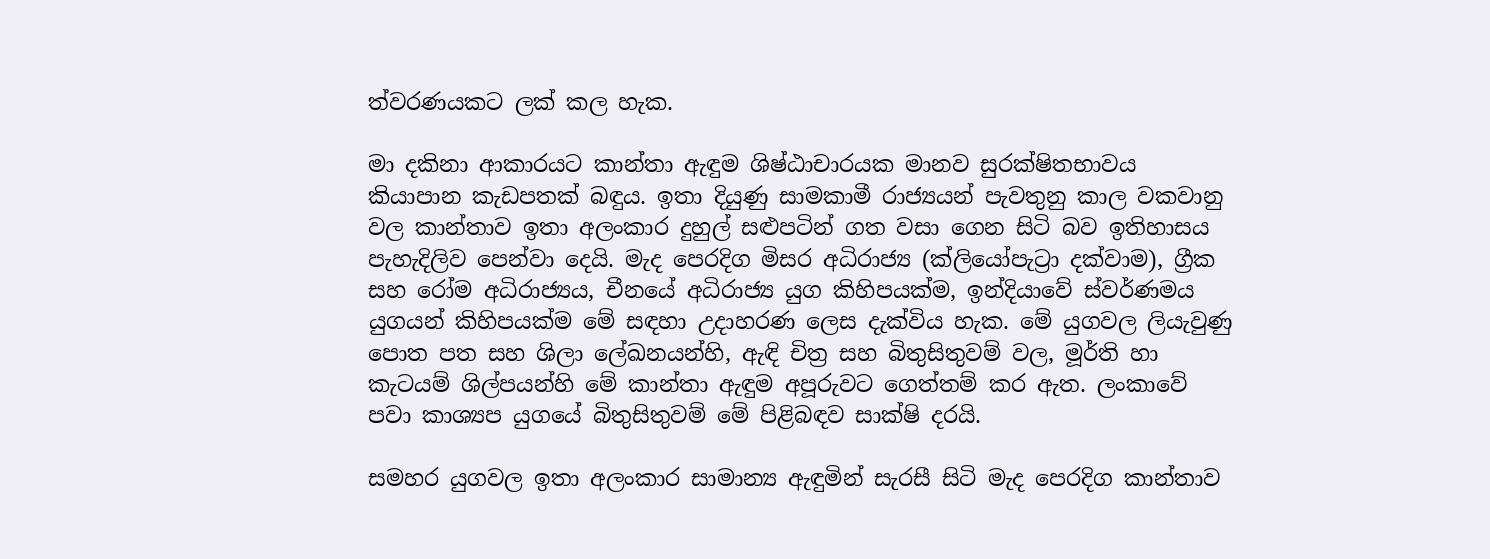ත්වරණයකට ලක් කල හැක.

මා දකිනා ආකාරයට කාන්තා ඇඳුම ශිෂ්ඨාචාරයක මානව සුරක්ෂිතභාවය කියාපාන කැඩපතක් බඳුය. ඉතා දියුණු සාමකාමී රාජ්‍යයන් පැවතුනු කාල වකවානු වල කාන්තාව ඉතා අලංකාර දුහුල් සළුපටින් ගත වසා ගෙන සිටි බව ඉතිහාසය පැහැදිලිව පෙන්වා දෙයි. මැද පෙරදිග මිසර අධිරාජ්‍ය (ක්ලියෝපැට්‍රා දක්වාම), ග්‍රීක සහ රෝම අධිරාජ්‍යය, චීනයේ අධිරාජ්‍ය යුග කිහිපයක්ම, ඉන්දියාවේ ස්වර්ණමය යුගයන් කිහිපයක්ම මේ සඳහා උදාහරණ ලෙස දැක්විය හැක. මේ යුගවල ලියැවුණු පොත පත සහ ශිලා ලේඛනයන්හි, ඇඳි චිත්‍ර සහ බිතුසිතුවම් වල, මූර්ති හා කැටයම් ශිල්පයන්හි මේ කාන්තා ඇඳුම අපූරුවට ගෙත්තම් කර ඇත. ලංකාවේ පවා කාශ්‍යප යුගයේ බිතුසිතුවම් මේ පිළිබඳව සාක්ෂි දරයි.

සමහර යුගවල ඉතා අලංකාර සාමාන්‍ය ඇඳුමින් සැරසී සිටි මැද පෙරදිග කාන්තාව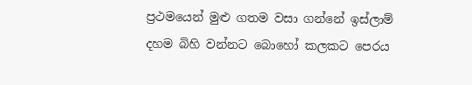ප්‍රථමයෙන් මුළු ගතම වසා ගන්නේ ඉස්ලාම් දහම බිහි වන්නට බොහෝ කලකට පෙරය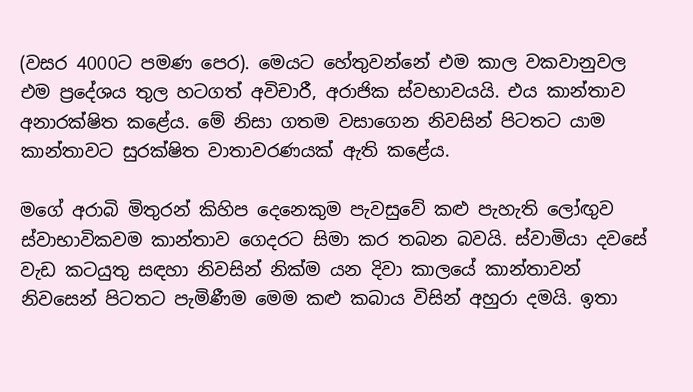(වසර 4000ට පමණ පෙර). මෙයට හේතුවන්නේ එම කාල වකවානුවල එම ප්‍රදේශය තුල හටගත් අවිචාරී, අරාජික ස්වභාවයයි. එය කාන්තාව අනාරක්ෂිත කළේය. මේ නිසා ගතම වසාගෙන නිවසින් පිටතට යාම කාන්තාවට සුරක්ෂිත වාතාවරණයක් ඇති කළේය.

මගේ අරාබි මිතුරන් කිහිප දෙනෙකුම පැවසුවේ කළු පැහැති ලෝඟුව ස්වාභාවිකවම කාන්තාව ගෙදරට සිමා කර තබන බවයි. ස්වාමියා දවසේ වැඩ කටයුතු සඳහා නිවසින් නික්ම යන දිවා කාලයේ කාන්තාවන් නිවසෙන් පිටතට පැමිණීම මෙම කළු කබාය විසින් අහුරා දමයි. ඉතා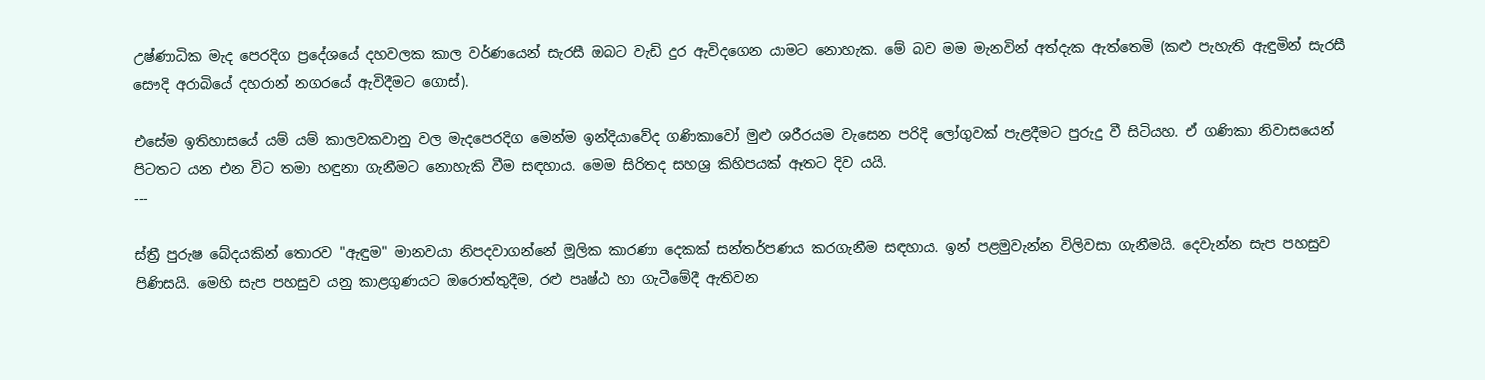උෂ්ණාධික මැද පෙරදිග ප්‍රදේශයේ දහවලක කාල වර්ණයෙන් සැරසී ඔබට වැඩි දුර ඇවිදගෙන යාමට නොහැක. මේ බව මම මැනවින් අත්දැක ඇත්තෙමි (කළු පැහැති ඇඳුමින් සැරසී සෞදි අරාබියේ දහරාන් නගරයේ ඇවිදීමට ගොස්).

එසේම ඉතිහාසයේ යම් යම් කාලවකවානු වල මැදපෙරදිග මෙන්ම ඉන්දියාවේද ගණිකාවෝ මුළු ශරීරයම වැසෙන පරිදි ලෝගුවක් පැළදීමට පුරුදු වී සිටියහ. ඒ ගණිකා නිවාසයෙන් පිටතට යන එන විට තමා හඳුනා ගැනීමට නොහැකි වීම සඳහාය. මෙම සිරිතද සහශ්‍ර කිහිපයක් ඈතට දිව යයි.
---

ස්ත්‍රී පුරුෂ බේදයකින් තොරව "ඇඳුම" මානවයා නිපදවාගන්නේ මූලික කාරණා දෙකක් සන්තර්පණය කරගැනීම සඳහාය. ඉන් පළමුවැන්න විලිවසා ගැනීමයි. දෙවැන්න සැප පහසුව පිණිසයි. මෙහි සැප පහසුව යනු කාළගුණයට ඔරොත්තුදීම, රළු පෘෂ්ඨ හා ගැටීමේදී ඇතිවන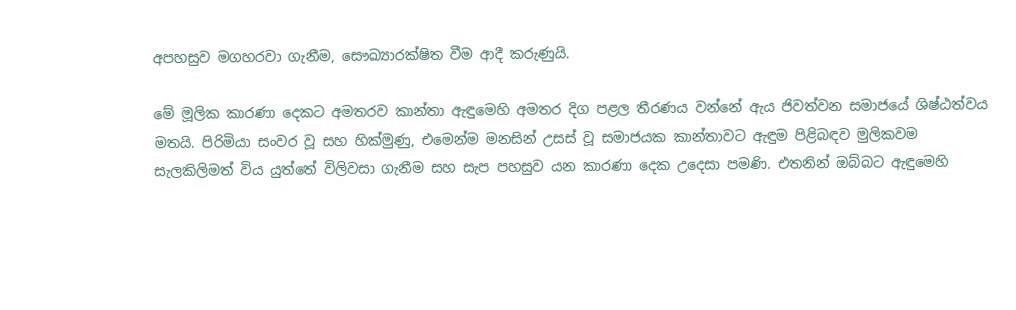අපහසුව මගහරවා ගැනීම, සෞඛ්‍යාරක්ෂිත වීම ආදී කරුණුයි.

මේ මූලික කාරණා දෙකට අමතරව කාන්තා ඇඳුමෙහි අමතර දිග පළල තීරණය වන්නේ ඇය ජිවත්වන සමාජයේ ශිෂ්ඨත්වය මතයි. පිරිමියා සංවර වූ සහ හික්මුණු, එමෙන්ම මනසින් උසස් වූ සමාජයක කාන්තාවට ඇඳුම පිළිබඳව මුලිකවම සැලකිලිමත් විය යුත්තේ විලිවසා ගැනීම සහ සැප පහසුව යන කාරණා දෙක උදෙසා පමණි. එතනින් ඔබ්බට ඇඳුමෙහි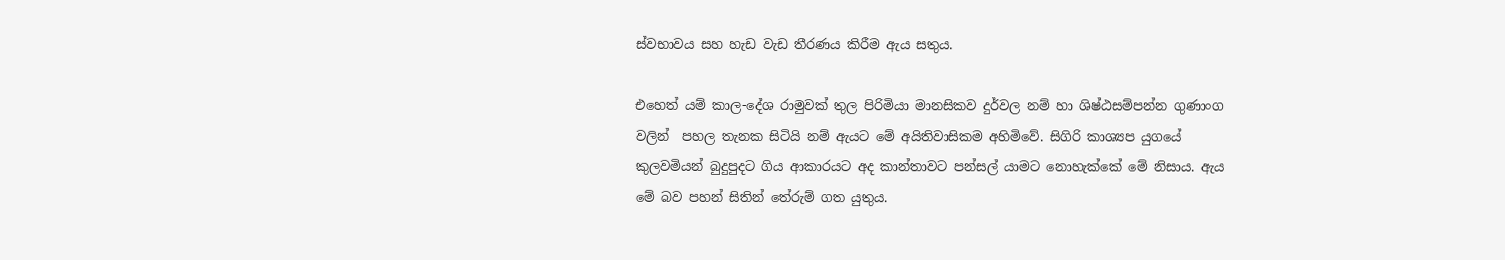ස්වභාවය සහ හැඩ වැඩ තීරණය කිරීම ඇය සතුය.

එහෙත් යම් කාල-දේශ රාමුවක් තුල පිරිමියා මානසිකව දුර්වල නම් හා ශිෂ්ඨසම්පන්න ගුණාංග වලින්  පහල තැනක සිටියි නම් ඇයට මේ අයිතිවාසිකම අහිමිවේ. සිගිරි කාශ්‍යප යුගයේ කුලවමියන් බුදුපුදට ගිය ආකාරයට අද කාන්තාවට පන්සල් යාමට නොහැක්කේ මේ නිසාය. ඇය මේ බව පහන් සිතින් තේරුම් ගත යුතුය.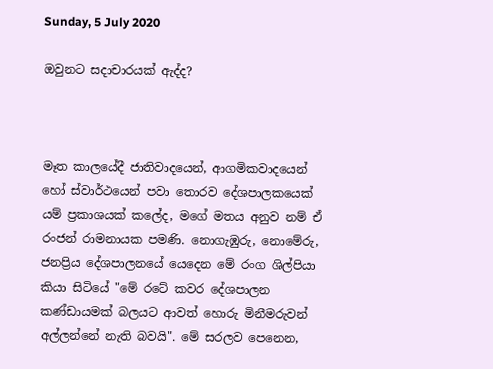Sunday, 5 July 2020

ඔවුනට සදාචාරයක් ඇද්ද?



මෑත කාලයේදී ජාතිවාදයෙන්, ආගමිකවාදයෙන් හෝ ස්වාර්ථයෙන් පවා තොරව දේශපාලකයෙක් යම් ප්‍රකාශයක් කලේද, මගේ මතය අනුව නම් ඒ රංජන් රාමනායක පමණි. නොගැඹුරු, නොමේරු, ජනප්‍රිය දේශපාලනයේ යෙදෙන මේ රංග ශිල්පියා කියා සිටියේ "මේ රටේ කවර දේශපාලන කණ්ඩායමක් බලයට ආවත් හොරු මිනීමරුවන් අල්ලන්නේ නැති බවයි". මේ සරලව පෙනෙන,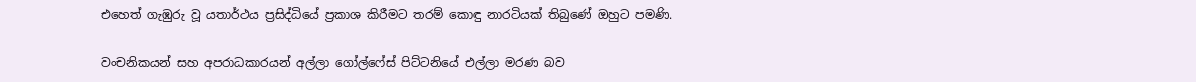එහෙත් ගැඹුරු වූ යතාර්ථය ප්‍රසිද්ධියේ ප්‍රකාශ කිරීමට තරම් කොඳු නාරටියක් තිබුණේ ඔහුට පමණි.

වංචනිකයන් සහ අපරාධකාරයන් අල්ලා ගෝල්ෆේස් පිට්ටනියේ එල්ලා මරණ බව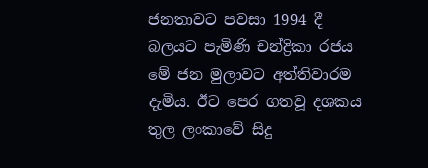ජනතාවට පවසා 1994 දී බලයට පැමිණි චන්ද්‍රිකා රජය මේ ජන මුලාවට අත්තිවාරම දැමිය. ඊට පෙර ගතවූ දශකය තුල ලංකාවේ සිදු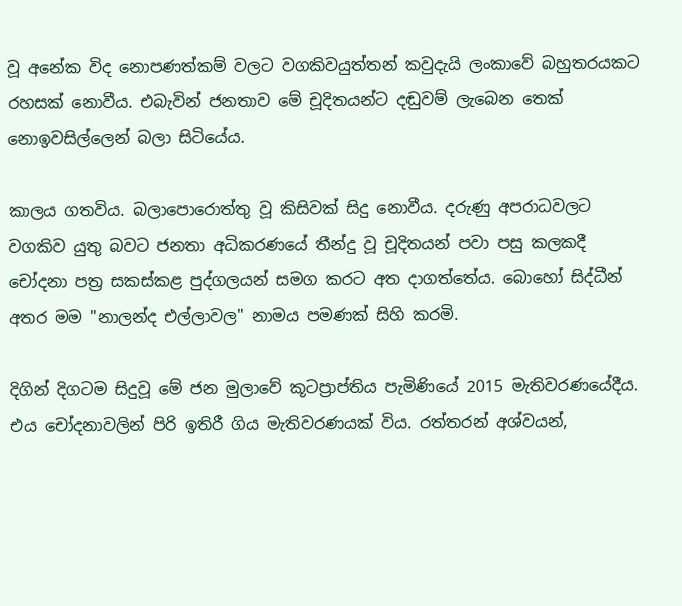වූ අනේක විද නොපණත්කම් වලට වගකිවයුත්තන් කවුදැයි ලංකාවේ බහුතරයකට රහසක් නොවීය. එබැවින් ජනතාව මේ චූදිතයන්ට දඬුවම් ලැබෙන තෙක් නොඉවසිල්ලෙන් බලා සිටියේය.

කාලය ගතවිය. බලාපොරොත්තු වූ කිසිවක් සිදු නොවීය. දරුණු අපරාධවලට වගකිව යුතු බවට ජනතා අධිකරණයේ තීන්දු වූ චූදිතයන් පවා පසු කලකදී චෝදනා පත්‍ර සකස්කළ පුද්ගලයන් සමග කරට අත දාගත්තේය. බොහෝ සිද්ධීන් අතර මම "නාලන්ද එල්ලාවල" නාමය පමණක් සිහි කරමි.

දිගින් දිගටම සිදුවූ මේ ජන මුලාවේ කූටප්‍රාප්තිය පැමිණියේ 2015 මැතිවරණයේදීය. එය චෝදනාවලින් පිරි ඉතිරී ගිය මැතිවරණයක් විය. රත්තරන් අශ්වයන්,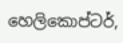හෙලිකොප්ටර්,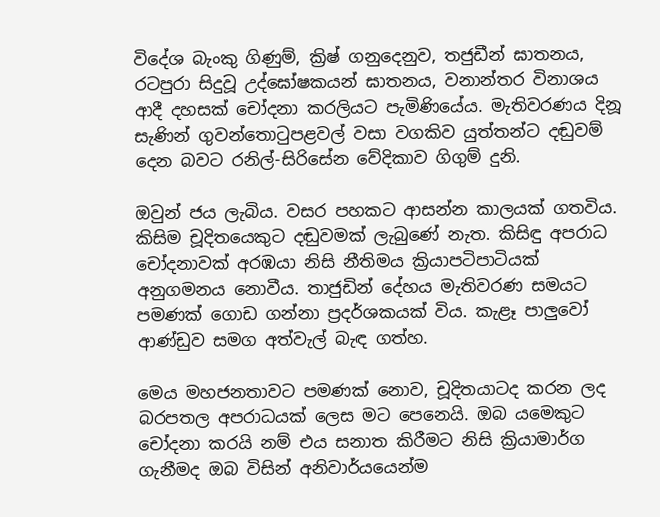විදේශ බැංකු ගිණුම්, ක්‍රිෂ් ගනුදෙනුව, තජුඩීන් ඝාතනය, රටපුරා සිදුවූ උද්ඝෝෂකයන් ඝාතනය, වනාන්තර විනාශය ආදී දහසක් චෝදනා කරලියට පැමිණියේය. මැතිවරණය දිනූ සැණින් ගුවන්තොටුපළවල් වසා වගකිව යුත්තන්ට දඬුවම් දෙන බවට රනිල්-සිරිසේන වේදිකාව ගිගුම් දුනි.

ඔවුන් ජය ලැබිය. වසර පහකට ආසන්න කාලයක් ගතවිය. කිසිම චූදිතයෙකුට දඬුවමක් ලැබුණේ නැත. කිසිඳු අපරාධ චෝදනාවක් අරඹයා නිසි නීතිමය ක්‍රියාපටිපාටියක් අනුගමනය නොවීය. තාජුඩින් දේහය මැතිවරණ සමයට පමණක් ගොඩ ගන්නා ප්‍රදර්ශකයක් විය. කැළෑ පාලුවෝ ආණ්ඩුව සමග අත්වැල් බැඳ ගත්හ.

මෙය මහජනතාවට පමණක් නොව, චූදිතයාටද කරන ලද බරපතල අපරාධයක් ලෙස මට පෙනෙයි. ඔබ යමෙකුට චෝදනා කරයි නම් එය සනාත කිරීමට නිසි ක්‍රියාමාර්ග ගැනීමද ඔබ විසින් අනිවාර්යයෙන්ම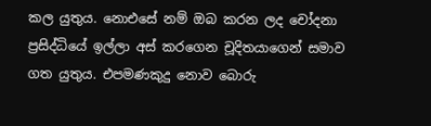කල යුතුය. නොඑසේ නම් ඔබ කරන ලද චෝදනා ප්‍රසිද්ධියේ ඉල්ලා අස් කරගෙන චූදිතයාගෙන් සමාව ගත යුතුය. එපමණකුදු නොව බොරු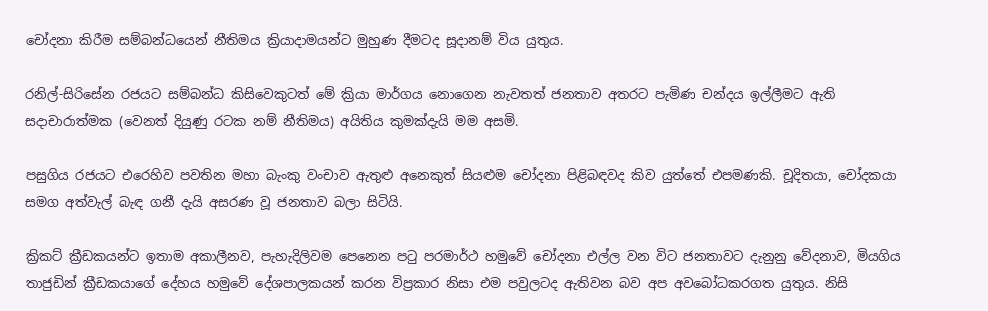චෝදනා කිරීම සම්බන්ධයෙන් නීතිමය ක්‍රියාදාමයන්ට මුහුණ දීමටද සූදානම් විය යුතුය.

රනිල්-සිරිසේන රජයට සම්බන්ධ කිසිවෙකුටත් මේ ක්‍රියා මාර්ගය නොගෙන නැවතත් ජනතාව අතරට පැමිණ චන්දය ඉල්ලීමට ඇති සදාචාරාත්මක (වෙනත් දියුණු රටක නම් නීතිමය) අයිතිය කුමක්දැයි මම අසමි.

පසුගිය රජයට එරෙහිව පවතින මහා බැංකු වංචාව ඇතුළු අනෙකුත් සියළුම චෝදනා පිළිබඳවද කිව යුත්තේ එපමණකි. චූදිතයා, චෝදකයා සමග අත්වැල් බැඳ ගනී දැයි අසරණ වූ ජනතාව බලා සිටියි.

ක්‍රිකට් ක්‍රීඩකයන්ට ඉතාම අකාලීනව, පැහැදිලිවම පෙනෙන පටු පරමාර්ථ හමුවේ චෝදනා එල්ල වන විට ජනතාවට දැනුනු වේදනාව, මියගිය තාජුඩින් ක්‍රීඩකයාගේ දේහය හමුවේ දේශපාලකයන් කරන විප්‍රකාර නිසා එම පවුලටද ඇතිවන බව අප අවබෝධකරගත යුතුය. නිසි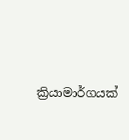ක්‍රියාමාර්ගයක්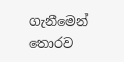ගැනීමෙන් තොරව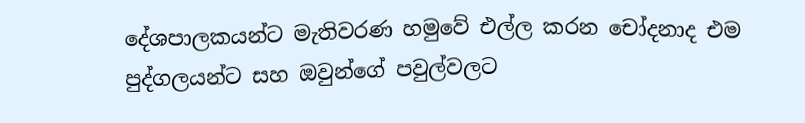දේශපාලකයන්ට මැතිවරණ හමුවේ එල්ල කරන චෝදනාද එම පුද්ගලයන්ට සහ ඔවුන්ගේ පවුල්වලට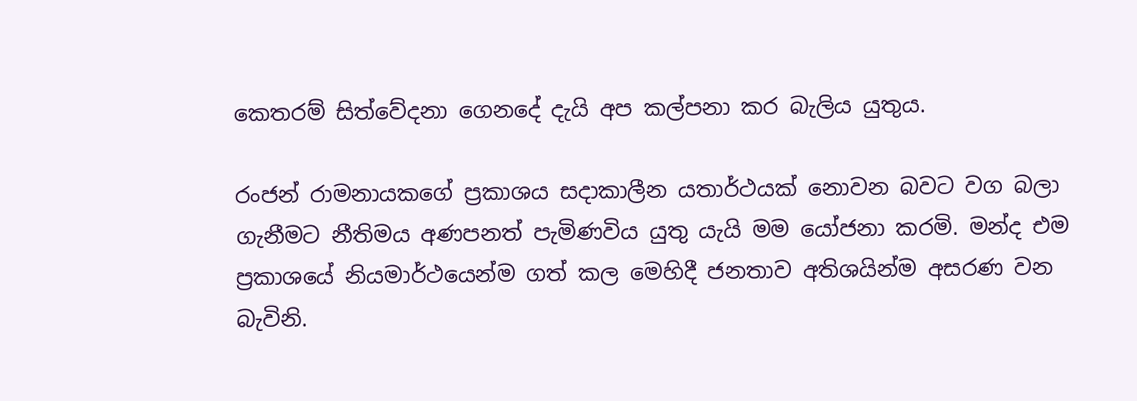කෙතරම් සිත්වේදනා ගෙනදේ දැයි අප කල්පනා කර බැලිය යුතුය.

රංජන් රාමනායකගේ ප්‍රකාශය සදාකාලීන යතාර්ථයක් නොවන බවට වග බලා ගැනීමට නීතිමය අණපනත් පැමිණවිය යුතු යැයි මම යෝජනා කරමි. මන්ද එම ප්‍රකාශයේ නියමාර්ථයෙන්ම ගත් කල මෙහිදී ජනතාව අතිශයින්ම අසරණ වන බැවිනි.